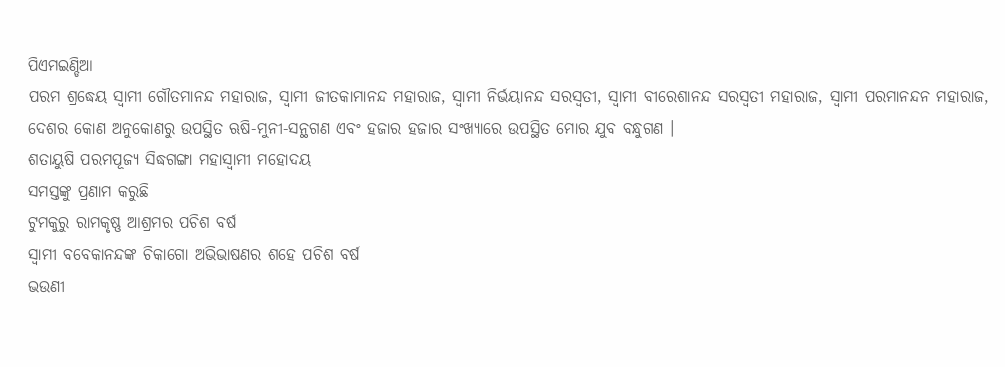ପିଏମଇଣ୍ଡିଆ
ପରମ ଶ୍ରଦ୍ଧେୟ ସ୍ୱାମୀ ଗୌତମାନନ୍ଦ ମହାରାଜ, ସ୍ୱାମୀ ଜୀତକାମାନନ୍ଦ ମହାରାଜ, ସ୍ୱାମୀ ନିର୍ଭୟାନନ୍ଦ ସରସ୍ୱତୀ, ସ୍ୱାମୀ ବୀରେଶାନନ୍ଦ ସରସ୍ୱତୀ ମହାରାଜ, ସ୍ୱାମୀ ପରମାନନ୍ଦନ ମହାରାଜ, ଦେଶର କୋଣ ଅନୁକୋଣରୁ ଉପସ୍ଥିତ ଋଷି-ମୁନୀ-ସନ୍ଥଗଣ ଏବଂ ହଜାର ହଜାର ସଂଖ୍ୟାରେ ଉପସ୍ଥିତ ମୋର ଯୁବ ବନ୍ଧୁଗଣ ।
ଶତାୟୁଷି ପରମପୂଜ୍ୟ ସିଦ୍ଧଗଙ୍ଗା ମହାସ୍ୱାମୀ ମହୋଦୟ
ସମସ୍ତଙ୍କୁ ପ୍ରଣାମ କରୁଛି
ଟୁମକୁରୁ ରାମକୃଷ୍ଣ ଆଶ୍ରମର ପଚିଶ ବର୍ଷ
ସ୍ୱାମୀ ବବେକାନନ୍ଦଙ୍କ ଚିକାଗୋ ଅଭିଭାଷଣର ଶହେ ପଚିଶ ବର୍ଷ
ଭଉଣୀ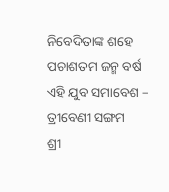ନିବେଦିତାଙ୍କ ଶହେ ପଚାଶତମ ଜନ୍ମ ବର୍ଷ
ଏହି ଯୁବ ସମାବେଶ – ତ୍ରୀବେଣୀ ସଙ୍ଗମ
ଶ୍ରୀ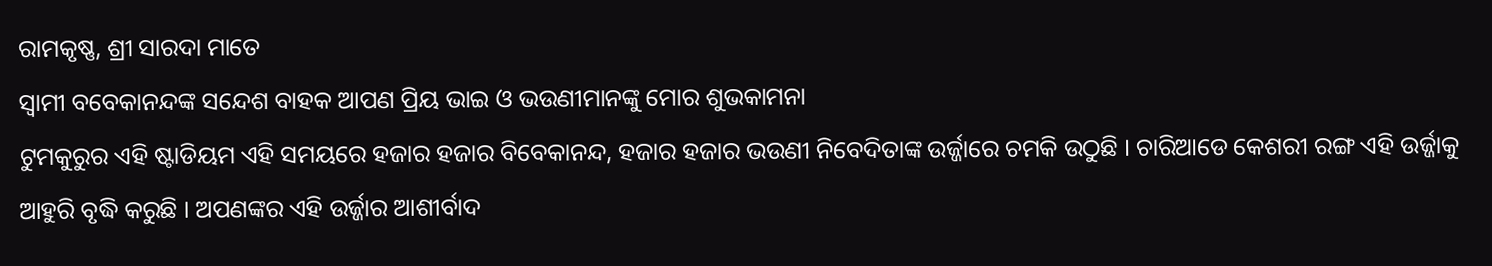ରାମକୃଷ୍ଣ, ଶ୍ରୀ ସାରଦା ମାତେ
ସ୍ୱାମୀ ବବେକାନନ୍ଦଙ୍କ ସନ୍ଦେଶ ବାହକ ଆପଣ ପ୍ରିୟ ଭାଇ ଓ ଭଉଣୀମାନଙ୍କୁ ମୋର ଶୁଭକାମନା
ଟୁମକୁରୁର ଏହି ଷ୍ଟାଡିୟମ ଏହି ସମୟରେ ହଜାର ହଜାର ବିବେକାନନ୍ଦ, ହଜାର ହଜାର ଭଉଣୀ ନିବେଦିତାଙ୍କ ଉର୍ଜ୍ଜାରେ ଚମକି ଉଠୁଛି । ଚାରିଆଡେ କେଶରୀ ରଙ୍ଗ ଏହି ଉର୍ଜ୍ଜାକୁ ଆହୁରି ବୃଦ୍ଧି କରୁଛି । ଅପଣଙ୍କର ଏହି ଉର୍ଜ୍ଜାର ଆଶୀର୍ବାଦ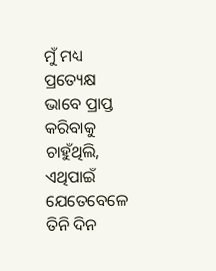ମୁଁ ମଧ୍ୟ ପ୍ରତ୍ୟେକ୍ଷ ଭାବେ ପ୍ରାପ୍ତ କରିବାକୁ ଚାହୁଁଥିଲି, ଏଥିପାଇଁ ଯେତେବେଳେ ତିନି ଦିନ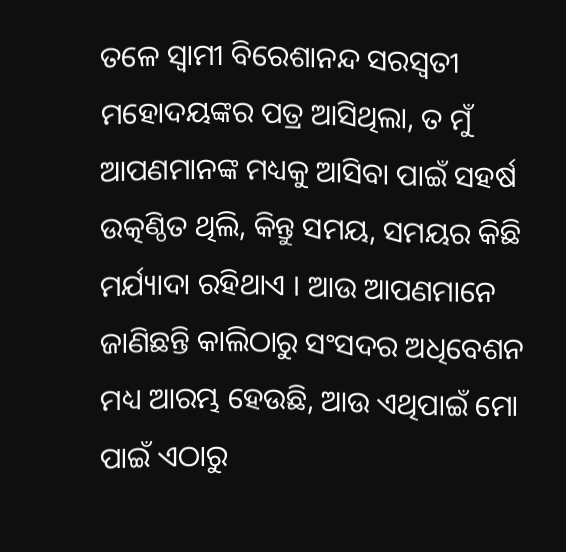ତଳେ ସ୍ୱାମୀ ବିରେଶାନନ୍ଦ ସରସ୍ୱତୀ ମହୋଦୟଙ୍କର ପତ୍ର ଆସିଥିଲା, ତ ମୁଁ ଆପଣମାନଙ୍କ ମଧ୍ୟକୁ ଆସିବା ପାଇଁ ସହର୍ଷ ଉତ୍କଣ୍ଠିତ ଥିଲି, କିନ୍ତୁ ସମୟ, ସମୟର କିଛି ମର୍ଯ୍ୟାଦା ରହିଥାଏ । ଆଉ ଆପଣମାନେ ଜାଣିଛନ୍ତି କାଲିଠାରୁ ସଂସଦର ଅଧିବେଶନ ମଧ୍ୟ ଆରମ୍ଭ ହେଉଛି, ଆଉ ଏଥିପାଇଁ ମୋ ପାଇଁ ଏଠାରୁ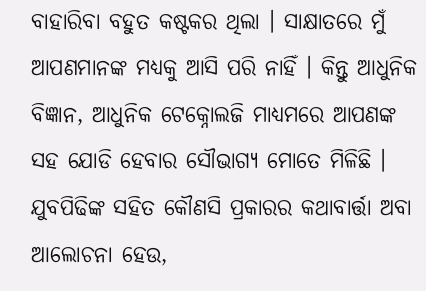ବାହାରିବା ବହୁତ କଷ୍ଟକର ଥିଲା । ସାକ୍ଷାତରେ ମୁଁ ଆପଣମାନଙ୍କ ମଧ୍ୟକୁ ଆସି ପରି ନାହିଁ । କିନ୍ତୁ ଆଧୁନିକ ବିଜ୍ଞାନ, ଆଧୁନିକ ଟେକ୍ନୋଲଜି ମାଧ୍ୟମରେ ଆପଣଙ୍କ ସହ ଯୋଡି ହେବାର ସୌଭାଗ୍ୟ ମୋତେ ମିଳିଛି ।
ଯୁବପିଢିଙ୍କ ସହିତ କୌଣସି ପ୍ରକାରର କଥାବାର୍ତ୍ତା ଅବା ଆଲୋଚନା ହେଉ,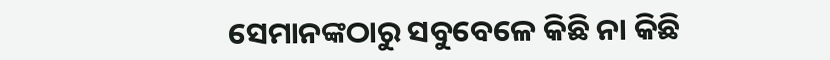ସେମାନଙ୍କଠାରୁ ସବୁବେଳେ କିଛି ନା କିଛି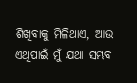ଶିଖିବାକୁ ମିଳିଥାଏ, ଆଉ ଏଥିପାଇଁ ମୁଁ ଯଥା ସମ୍ଭବ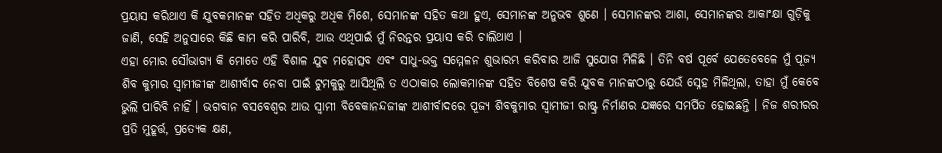ପ୍ରୟାସ କରିଥାଏ କି ଯୁବକମାନଙ୍କ ସହିତ ଅଧିକରୁ ଅଧିକ ମିଶେ, ସେମାନଙ୍କ ସହିତ କଥା ହୁଏ, ସେମାନଙ୍କ ଅନୁଭବ ଶୁଣେ । ସେମାନଙ୍କର ଆଶା, ସେମାନଙ୍କର ଆକାଂକ୍ଷା ଗୁଡ଼ିକୁ ଜାଣି, ସେହି ଅନୁସାରେ କିଛି କାମ କରି ପାରିବି, ଆଉ ଏଥିପାଇଁ ମୁଁ ନିରନ୍ତର ପ୍ରୟାସ କରି ଚାଲିଥାଏ ।
ଏହା ମୋର ସୌଭାଗ୍ୟ କି ମୋତେ ଏହି ବିଶାଳ ଯୁବ ମହୋତ୍ସବ ଏବଂ ସାଧୁ-ଭକ୍ତ ସମ୍ମେଳନ ଶୁଭାରମ୍ଭ କରିବାର ଆଜି ସୁଯୋଗ ମିଳିଛି । ତିନି ବର୍ଷ ପୂର୍ବେ ଯେତେବେଳେ ମୁଁ ପୂଜ୍ୟ ଶିବ କୁମାର ସ୍ୱାମୀଜୀଙ୍କ ଆଶୀର୍ବାଦ ନେବା ପାଇଁ ଟୁମକୁରୁ ଆସିଥିଲି ତ ଏଠାକାର ଲୋକମାନଙ୍କ ସହିତ ବିଶେଷ କରି ଯୁବକ ମାନଙ୍କଠାରୁ ଯେଉଁ ସ୍ନେହ ମିଳିଥିଲା, ତାହା ମୁଁ କେବେ ଭୁଲି ପାରିବି ନାହିଁ । ଭଗବାନ ବସବେଶ୍ୱର ଆଉ ସ୍ୱାମୀ ବିବେକାନନ୍ଦଜୀଙ୍କ ଆଶୀର୍ବାଦରେ ପୂଜ୍ୟ ଶିବକୁମାର ସ୍ୱାମୀଜୀ ରାଷ୍ଟ୍ର ନିର୍ମାଣର ଯଜ୍ଞରେ ସମର୍ପିତ ହୋଇଛନ୍ତି । ନିଜ ଶରୀରର ପ୍ରତି ମୁହୂର୍ତ୍ତ, ପ୍ରତ୍ୟେକ କ୍ଷଣ,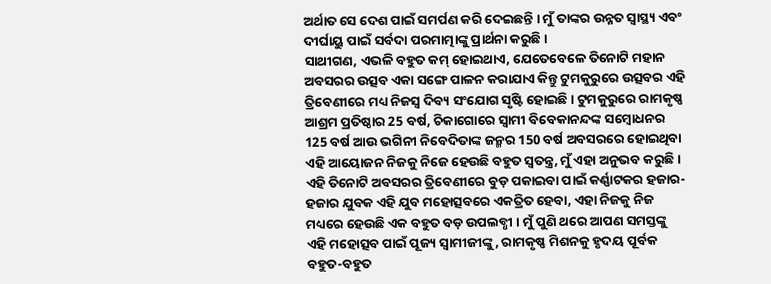ଅର୍ଥାତ ସେ ଦେଶ ପାଇଁ ସମର୍ପଣ କରି ଦେଇଛନ୍ତି । ମୁଁ ତାଙ୍କର ଉନ୍ନତ ସ୍ୱାସ୍ଥ୍ୟ ଏବଂ ଦୀର୍ଘାୟୁ ପାଇଁ ସର୍ବଦା ପରମାତ୍ମାଙ୍କୁ ପ୍ରାର୍ଥନା କରୁଛି ।
ସାଥୀଗଣ, ଏଭଳି ବହୁତ କମ୍ ହୋଇଥାଏ, ଯେତେବେଳେ ତିନୋଟି ମହାନ ଅବସରର ଉତ୍ସବ ଏକା ସଙ୍ଗେ ପାଳନ କରାଯାଏ କିନ୍ତୁ ଟୁମକୁରୁରେ ଉତ୍ସବର ଏହି ତ୍ରିବେଣୀରେ ମଧ୍ୟ ନିଜସ୍ୱ ଦିବ୍ୟ ସଂଯୋଗ ସୃଷ୍ଟି ହୋଇଛି । ଟୁମକୁରୁରେ ରାମକୃଷ୍ଣ ଆଶ୍ରମ ପ୍ରତିଷ୍ଠାର 25 ବର୍ଷ, ଚିକାଗୋରେ ସ୍ୱାମୀ ବିବେକାନନ୍ଦଙ୍କ ସମ୍ବୋଧନର 125 ବର୍ଷ ଆଉ ଭଗିନୀ ନିବେଦିତାଙ୍କ ଜନ୍ମର 150 ବର୍ଷ ଅବସରରେ ହୋଇଥିବା ଏହି ଆୟୋଜନ ନିଜକୁ ନିଜେ ହେଉଛି ବହୁତ ସ୍ୱତନ୍ତ୍ର, ମୁଁ ଏହା ଅନୁଭବ କରୁଛି । ଏହି ତିନୋଟି ଅବସରର ତ୍ରିବେଣୀରେ ବୁଡ଼ ପକାଇବା ପାଇଁ କର୍ଣ୍ଣାଟକର ହଜାର-ହଜାର ଯୁବକ ଏହି ଯୁବ ମହୋତ୍ସବରେ ଏକତ୍ରିତ ହେବା, ଏହା ନିଜକୁ ନିଜ ମଧ୍ୟରେ ହେଉଛି ଏକ ବହୁତ ବଡ଼ ଉପଲବ୍ଧୀ । ମୁଁ ପୁଣି ଥରେ ଆପଣ ସମସ୍ତଙ୍କୁ ଏହି ମହୋତ୍ସବ ପାଇଁ ପୂଜ୍ୟ ସ୍ୱାମୀଜୀଙ୍କୁ, ରାମକୃଷ୍ଣ ମିଶନକୁ ହୃଦୟ ପୂର୍ବକ ବହୁତ-ବହୁତ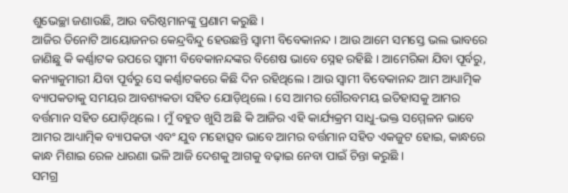ଶୁଭେଚ୍ଛା ଜଣାଉଛି, ଆଉ ବରିଷ୍ଠମାନଙ୍କୁ ପ୍ରଣାମ କରୁଛି ।
ଆଜିର ତିନୋଟି ଆୟୋଜନର କେନ୍ଦ୍ରବିନ୍ଦୁ ହେଉଛନ୍ତି ସ୍ୱାମୀ ବିବେକାନନ୍ଦ । ଆଉ ଆମେ ସମସ୍ତେ ଭଲ ଭାବରେ ଜାଣିଛୁ କି କର୍ଣ୍ଣାଟକ ଉପରେ ସ୍ୱାମୀ ବିବେକାନନ୍ଦଙ୍କର ବିଶେଷ ଭାବେ ସ୍ନେହ ରହିଛି । ଆମେରିକା ଯିବା ପୂର୍ବରୁ, କନ୍ୟାକୁମାରୀ ଯିବା ପୂର୍ବରୁ ସେ କର୍ଣ୍ଣାଟକରେ କିଛି ଦିନ ରହିଥିଲେ । ଆଉ ସ୍ୱାମୀ ବିବେକାନନ୍ଦ ଆମ ଆଧ୍ୟାତ୍ମିକ ବ୍ୟାପକତାକୁ ସମୟର ଆବଶ୍ୟକତା ସହିତ ଯୋଡ଼ିଥିଲେ । ସେ ଆମର ଗୌରବମୟ ଇତିହାସକୁ ଆମର ବର୍ତ୍ତମାନ ସହିତ ଯୋଡ଼ିଥିଲେ । ମୁଁ ବହୁତ ଖୁସି ଅଛି କି ଆଜିର ଏହି କାର୍ଯ୍ୟକ୍ରମ ସାଧୁ-ଭକ୍ତ ସମ୍ମେଳନ ଭାବେ ଆମର ଆଧ୍ୟାତ୍ମିକ ବ୍ୟାପକତା ଏବଂ ଯୁବ ମହୋତ୍ସବ ଭାବେ ଆମର ବର୍ତ୍ତମାନ ସହିତ ଏକଜୁଟ ହୋଇ, କାନ୍ଧରେ କାନ୍ଧ ମିଶାଇ ରେଳ ଧାରଣା ଭଳି ଆଜି ଦେଶକୁ ଆଗକୁ ବଢ଼ାଇ ନେବା ପାଇଁ ଚିନ୍ତା କରୁଛି ।
ସମଗ୍ର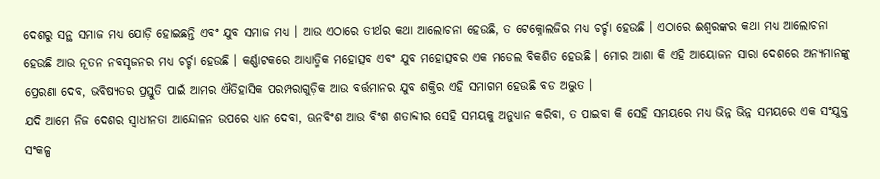ଦେଶରୁ ସନ୍ଥ ସମାଜ ମଧ୍ୟ ଯୋଡ଼ି ହୋଇଛନ୍ତି ଏବଂ ଯୁବ ସମାଜ ମଧ୍ୟ । ଆଉ ଏଠାରେ ତୀର୍ଥର କଥା ଆଲୋଚନା ହେଉଛି, ତ ଟେକ୍ନୋଲଜିର ମଧ୍ୟ ଚର୍ଚ୍ଚା ହେଉଛି । ଏଠାରେ ଈଶ୍ୱରଙ୍କର କଥା ମଧ୍ୟ ଆଲୋଚନା ହେଉଛି ଆଉ ନୂତନ ନବସୃଜନର ମଧ୍ୟ ଚର୍ଚ୍ଚା ହେଉଛି । କର୍ଣ୍ଣାଟକରେ ଆଧ୍ୟାତ୍ମିକ ମହୋତ୍ସବ ଏବଂ ଯୁବ ମହୋତ୍ସବର ଏକ ମଡେଲ ବିକଶିତ ହେଉଛି । ମୋର ଆଶା କି ଏହି ଆୟୋଜନ ସାରା ଦେଶରେ ଅନ୍ୟମାନଙ୍କୁ ପ୍ରେରଣା ଦେବ, ଭବିଷ୍ୟତର ପ୍ରସ୍ତୁତି ପାଇଁ ଆମର ଐତିହାସିକ ପରମ୍ପରାଗୁଡ଼ିକ ଆଉ ବର୍ତ୍ତମାନର ଯୁବ ଶକ୍ତିର ଏହି ସମାଗମ ହେଉଛି ବଡ ଅଦ୍ଭୁତ ।
ଯଦି ଆମେ ନିଜ ଦେଶର ସ୍ୱାଧୀନତା ଆନ୍ଦୋଳନ ଉପରେ ଧ୍ୟାନ ଦେବା, ଊନବିଂଶ ଆଉ ବିଂଶ ଶତାବ୍ଦୀର ସେହି ସମୟକୁ ଅନୁଧ୍ୟାନ କରିବା, ତ ପାଇବା କି ସେହି ସମୟରେ ମଧ୍ୟ ଭିନ୍ନ ଭିନ୍ନ ସମୟରେ ଏକ ସଂଯୁକ୍ତ ସଂକଳ୍ପ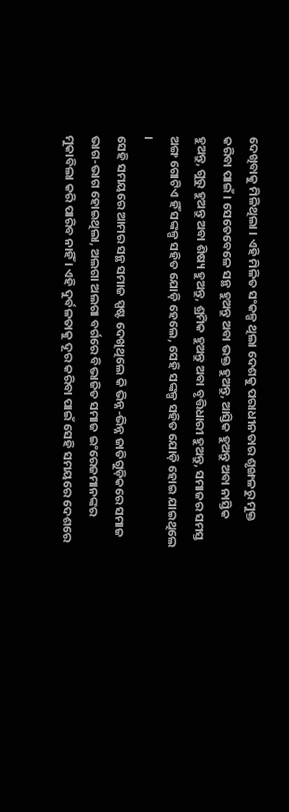ଦେଖିବାକୁ ମିଳିଥିଲା । ଏହି ମିଳିତ ସଂକଳ୍ପ ଥିଲା ଦେଶକୁ ପରାଧୀନତାର ଶୃଙ୍ଖଳରୁ ମୁକ୍ତ କରିବା ପାଇଁ । ସେତେବେଳେ ସନ୍ଥ ହୁଅନ୍ତୁ ଅବା ଭକ୍ତ ହୁଅନ୍ତୁ, ଆସ୍ତିକ ହୁଅନ୍ତୁ ଅବା ନାସ୍ତିକ ହୁଅନ୍ତୁ, ଗୁରୁ ହୁଅନ୍ତୁ ଅବା ଶିଷ୍ୟ ହୁଅନ୍ତୁ, ଶ୍ରମିକ ହୁଅନ୍ତୁ ଅବା ବୃତ୍ତିଧାରୀ ହୁଅନ୍ତୁ, ସମାଜର ସମସ୍ତ ଅଙ୍ଗ ଗୋଟିଏ ହିଁ ସଙ୍କଳ୍ପ ସହିତ ଯୋଡ଼ି ହେଲେ, ସେହି ସଙ୍କଳ୍ପ ସହିତ ଯୋଡ଼ି ହୋଇ ଯାଇଥିଲେ ।
ସେହି ସମୟରେ ଆମର ସନ୍ଥ ସମାଜ ସ୍ପଷ୍ଟ ଦେଖିଥିଲେ କି ଭିନ୍ନ-ଭିନ୍ନ ଜାତିଗୁଡ଼ିକରେ ସମାଜ ଭାଗ-ଭାଗ ହୋଇଥିଲା, ଅଲଗା ଅଲଗା ବର୍ଗରେ ବିଭାଜିତ ସମାଜ ଇଂରେଜମାନଙ୍କର ମୁକାବିଲା କରି ପାରିବ ନାହିଁ । ଏହି ଦୁର୍ବଳତାକୁ ଦୂର କରିବା ପାଇଁ ସେହି ସମୟରେ ଦେଶରେ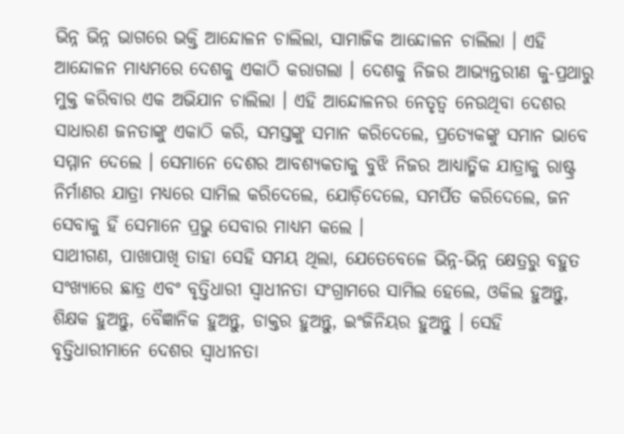ଭିନ୍ନ ଭିନ୍ନ ଭାଗରେ ଭକ୍ତି ଆନ୍ଦୋଳନ ଚାଲିଲା, ସାମାଜିକ ଆନ୍ଦୋଳନ ଚାଲିଲା । ଏହି ଆନ୍ଦୋଳନ ମାଧ୍ୟମରେ ଦେଶକୁ ଏକାଠି କରାଗଲା । ଦେଶକୁ ନିଜର ଆଭ୍ୟନ୍ତରୀଣ କୁ-ପ୍ରଥାରୁ ମୁକ୍ତ କରିବାର ଏକ ଅଭିଯାନ ଚାଲିଲା । ଏହି ଆନ୍ଦୋଳନର ନେତୃତ୍ୱ ନେଉଥିବା ଦେଶର ସାଧାରଣ ଜନତାଙ୍କୁ ଏକାଠି କରି, ସମସ୍ତଙ୍କୁ ସମାନ କରିଦେଲେ, ପ୍ରତ୍ୟେକଙ୍କୁ ସମାନ ଭାବେ ସମ୍ମାନ ଦେଲେ । ସେମାନେ ଦେଶର ଆବଶ୍ୟକତାକୁ ବୁଝି ନିଜର ଆଧ୍ୟାତ୍ମିକ ଯାତ୍ରାକୁ ରାଷ୍ଟ୍ର ନିର୍ମାଣର ଯାତ୍ରା ମଧ୍ୟରେ ସାମିଲ କରିଦେଲେ, ଯୋଡ଼ିଦେଲେ, ସମର୍ପିତ କରିଦେଲେ, ଜନ ସେବାକୁ ହିଁ ସେମାନେ ପ୍ରଭୁ ସେବାର ମାଧ୍ୟମ କଲେ ।
ସାଥୀଗଣ, ପାଖାପାଖି ତାହା ସେହି ସମୟ ଥିଲା, ଯେତେବେଳେ ଭିନ୍ନ-ଭିନ୍ନ କ୍ଷେତ୍ରରୁ ବହୁତ ସଂଖ୍ୟାରେ ଛାତ୍ର ଏବଂ ବୃତ୍ତିଧାରୀ ସ୍ୱାଧୀନତା ସଂଗ୍ରାମରେ ସାମିଲ ହେଲେ, ଓକିଲ ହୁଅନ୍ତୁ, ଶିକ୍ଷକ ହୁଅନ୍ତୁ, ବୈଜ୍ଞାନିକ ହୁଅନ୍ତୁ, ଡାକ୍ତର ହୁଅନ୍ତୁ, ଇଂଜିନିୟର ହୁଅନ୍ତୁ । ସେହି ବୃତ୍ତିଧାରୀମାନେ ଦେଶର ସ୍ୱାଧୀନତା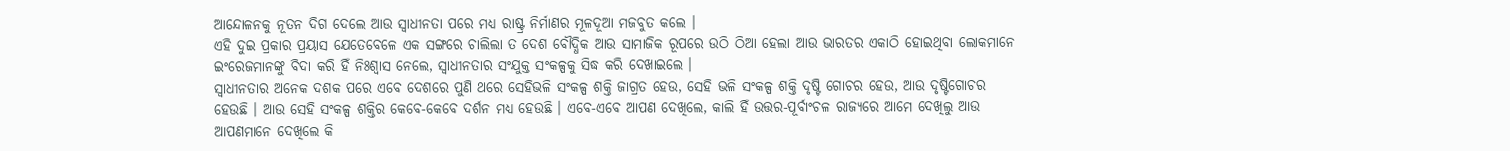ଆନ୍ଦୋଳନକୁ ନୂତନ ଦିଗ ଦେଲେ ଆଉ ସ୍ୱାଧୀନତା ପରେ ମଧ୍ୟ ରାଷ୍ଟ୍ର ନିର୍ମାଣର ମୂଳଦୂଆ ମଜବୁତ କଲେ ।
ଏହି ଦୁଇ ପ୍ରକାର ପ୍ରୟାସ ଯେତେବେଳେ ଏକ ସଙ୍ଗରେ ଚାଲିଲା ତ ଦେଶ ବୌଦ୍ଧିକ ଆଉ ସାମାଜିକ ରୂପରେ ଉଠି ଠିଆ ହେଲା ଆଉ ଭାରତର ଏକାଠି ହୋଇଥିବା ଲୋକମାନେ ଇଂରେଜମାନଙ୍କୁ ବିଦା କରି ହିଁ ନିଃଶ୍ୱାସ ନେଲେ, ସ୍ୱାଧୀନତାର ସଂଯୁକ୍ତ ସଂକଳ୍ପକୁ ସିଦ୍ଧ କରି ଦେଖାଇଲେ ।
ସ୍ୱାଧୀନତାର ଅନେକ ଦଶକ ପରେ ଏବେ ଦେଶରେ ପୁଣି ଥରେ ସେହିଭଳି ସଂକଳ୍ପ ଶକ୍ତି ଜାଗ୍ରତ ହେଉ, ସେହି ଭଳି ସଂକଳ୍ପ ଶକ୍ତି ଦୃଷ୍ଟି ଗୋଚର ହେଉ, ଆଉ ଦୃଷ୍ଟିଗୋଚର ହେଉଛି । ଆଉ ସେହି ସଂକଳ୍ପ ଶକ୍ତିର କେବେ-କେବେ ଦର୍ଶନ ମଧ୍ୟ ହେଉଛି । ଏବେ-ଏବେ ଆପଣ ଦେଖିଲେ, କାଲି ହିଁ ଉତ୍ତର-ପୂର୍ବାଂଚଳ ରାଜ୍ୟରେ ଆମେ ଦେଖିଲୁ ଆଉ ଆପଣମାନେ ଦେଖିଲେ କି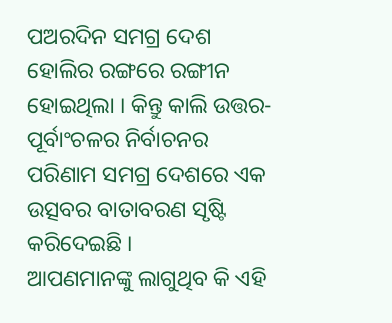ପଅରଦିନ ସମଗ୍ର ଦେଶ ହୋଲିର ରଙ୍ଗରେ ରଙ୍ଗୀନ ହୋଇଥିଲା । କିନ୍ତୁ କାଲି ଉତ୍ତର-ପୂର୍ବାଂଚଳର ନିର୍ବାଚନର ପରିଣାମ ସମଗ୍ର ଦେଶରେ ଏକ ଉତ୍ସବର ବାତାବରଣ ସୃଷ୍ଟି କରିଦେଇଛି ।
ଆପଣମାନଙ୍କୁ ଲାଗୁଥିବ କି ଏହି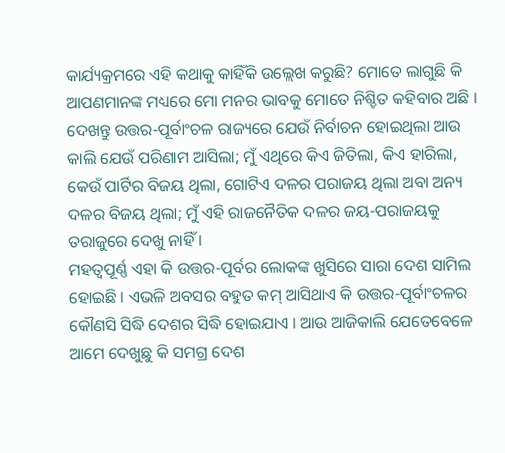କାର୍ଯ୍ୟକ୍ରମରେ ଏହି କଥାକୁ କାହିଁକି ଉଲ୍ଲେଖ କରୁଛି? ମୋତେ ଲାଗୁଛି କି ଆପଣମାନଙ୍କ ମଧ୍ୟରେ ମୋ ମନର ଭାବକୁ ମୋତେ ନିଶ୍ଚିତ କହିବାର ଅଛି । ଦେଖନ୍ତୁ ଉତ୍ତର-ପୂର୍ବାଂଚଳ ରାଜ୍ୟରେ ଯେଉଁ ନିର୍ବାଚନ ହୋଇଥିଲା ଆଉ କାଲି ଯେଉଁ ପରିଣାମ ଆସିଲା; ମୁଁ ଏଥିରେ କିଏ ଜିତିଲା, କିଏ ହାରିଲା, କେଉଁ ପାର୍ଟିର ବିଜୟ ଥିଲା, ଗୋଟିଏ ଦଳର ପରାଜୟ ଥିଲା ଅବା ଅନ୍ୟ ଦଳର ବିଜୟ ଥିଲା; ମୁଁ ଏହି ରାଜନୈତିକ ଦଳର ଜୟ-ପରାଜୟକୁ ତରାଜୁରେ ଦେଖୁ ନାହିଁ ।
ମହତ୍ୱପୂର୍ଣ୍ଣ ଏହା କି ଉତ୍ତର-ପୂର୍ବର ଲୋକଙ୍କ ଖୁସିରେ ସାରା ଦେଶ ସାମିଲ ହୋଇଛି । ଏଭଳି ଅବସର ବହୁତ କମ୍ ଆସିଥାଏ କି ଉତ୍ତର-ପୂର୍ବାଂଚଳର କୌଣସି ସିଦ୍ଧି ଦେଶର ସିଦ୍ଧି ହୋଇଯାଏ । ଆଉ ଆଜିକାଲି ଯେତେବେଳେ ଆମେ ଦେଖୁଛୁ କି ସମଗ୍ର ଦେଶ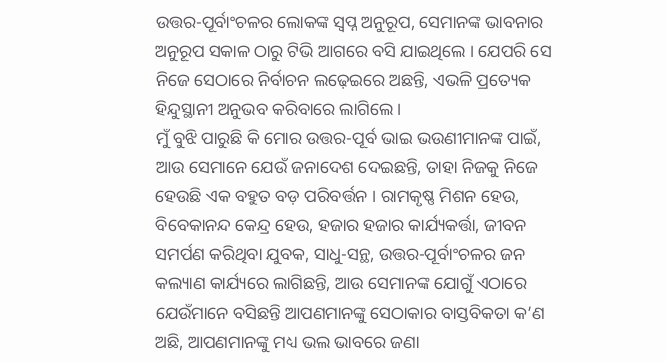ଉତ୍ତର-ପୂର୍ବାଂଚଳର ଲୋକଙ୍କ ସ୍ୱପ୍ନ ଅନୁରୂପ, ସେମାନଙ୍କ ଭାବନାର ଅନୁରୂପ ସକାଳ ଠାରୁ ଟିଭି ଆଗରେ ବସି ଯାଇଥିଲେ । ଯେପରି ସେ ନିଜେ ସେଠାରେ ନିର୍ବାଚନ ଲଢ଼େଇରେ ଅଛନ୍ତି, ଏଭଳି ପ୍ରତ୍ୟେକ ହିନ୍ଦୁସ୍ଥାନୀ ଅନୁଭବ କରିବାରେ ଲାଗିଲେ ।
ମୁଁ ବୁଝି ପାରୁଛି କି ମୋର ଉତ୍ତର-ପୂର୍ବ ଭାଇ ଭଉଣୀମାନଙ୍କ ପାଇଁ, ଆଉ ସେମାନେ ଯେଉଁ ଜନାଦେଶ ଦେଇଛନ୍ତି, ତାହା ନିଜକୁ ନିଜେ ହେଉଛି ଏକ ବହୁତ ବଡ଼ ପରିବର୍ତ୍ତନ । ରାମକୃଷ୍ଣ ମିଶନ ହେଉ, ବିବେକାନନ୍ଦ କେନ୍ଦ୍ର ହେଉ, ହଜାର ହଜାର କାର୍ଯ୍ୟକର୍ତ୍ତା, ଜୀବନ ସମର୍ପଣ କରିଥିବା ଯୁବକ, ସାଧୁ-ସନ୍ଥ, ଉତ୍ତର-ପୂର୍ବାଂଚଳର ଜନ କଲ୍ୟାଣ କାର୍ଯ୍ୟରେ ଲାଗିଛନ୍ତି, ଆଉ ସେମାନଙ୍କ ଯୋଗୁଁ ଏଠାରେ ଯେଉଁମାନେ ବସିଛନ୍ତି ଆପଣମାନଙ୍କୁ ସେଠାକାର ବାସ୍ତବିକତା କ’ଣ ଅଛି, ଆପଣମାନଙ୍କୁ ମଧ୍ୟ ଭଲ ଭାବରେ ଜଣା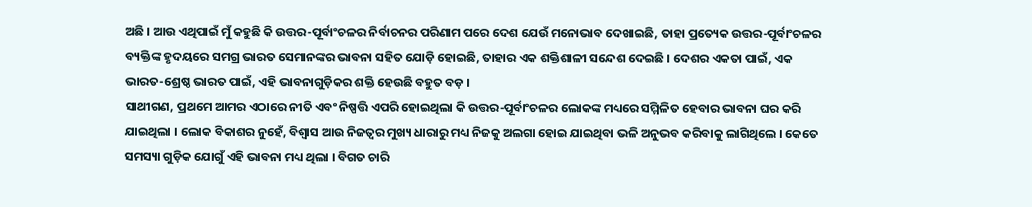ଅଛି । ଆଉ ଏଥିପାଇଁ ମୁଁ କହୁଛି କି ଉତ୍ତର-ପୂର୍ବାଂଚଳର ନିର୍ବାଚନର ପରିଣାମ ପରେ ଦେଶ ଯେଉଁ ମନୋଭାବ ଦେଖାଇଛି, ତାହା ପ୍ରତ୍ୟେକ ଉତ୍ତର-ପୂର୍ବାଂଚଳର ବ୍ୟକ୍ତିଙ୍କ ହୃଦୟରେ ସମଗ୍ର ଭାରତ ସେମାନଙ୍କର ଭାବନା ସହିତ ଯୋଡ଼ି ହୋଇଛି, ତାହାର ଏକ ଶକ୍ତିଶାଳୀ ସନ୍ଦେଶ ଦେଇଛି । ଦେଶର ଏକତା ପାଇଁ, ଏକ ଭାରତ-ଶ୍ରେଷ୍ଠ ଭାରତ ପାଇଁ, ଏହି ଭାବନାଗୁଡ଼ିକର ଶକ୍ତି ହେଉଛି ବହୁତ ବଡ଼ ।
ସାଥୀଗଣ, ପ୍ରଥମେ ଆମର ଏଠାରେ ନୀତି ଏବଂ ନିଷ୍ପତ୍ତି ଏପରି ହୋଇଥିଲା କି ଉତ୍ତର-ପୂର୍ବାଂଚଳର ଲୋକଙ୍କ ମଧ୍ୟରେ ସମ୍ମିଳିତ ହେବାର ଭାବନା ଘର କରି ଯାଇଥିଲା । ଲୋକ ବିକାଶର ନୁହେଁ, ବିଶ୍ୱାସ ଆଉ ନିଜତ୍ୱର ମୁଖ୍ୟ ଧାରାରୁ ମଧ୍ୟ ନିଜକୁ ଅଲଗା ହୋଇ ଯାଇଥିବା ଭଳି ଅନୁଭବ କରିବାକୁ ଲାଗିଥିଲେ । କେତେ ସମସ୍ୟା ଗୁଡ଼ିକ ଯୋଗୁଁ ଏହି ଭାବନା ମଧ୍ୟ ଥିଲା । ବିଗତ ଚାରି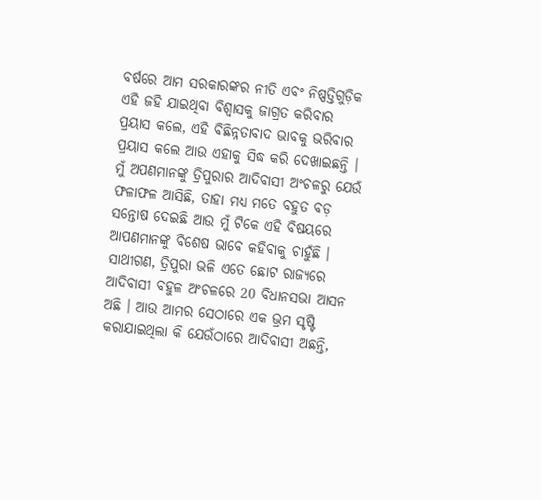ବର୍ଷରେ ଆମ ସରକାରଙ୍କର ନୀତି ଏବଂ ନିଷ୍ପତ୍ତିଗୁଡ଼ିକ ଏହି ଜହି ଯାଇଥିବା ବିଶ୍ୱାସକୁ ଜାଗ୍ରତ କରିବାର ପ୍ରୟାସ କଲେ, ଏହି ବିଛିନ୍ନତାବାଦ ଭାବକୁ ଭରିବାର ପ୍ରୟାସ କଲେ ଆଉ ଏହାକୁ ସିଦ୍ଧ କରି ଦେଖାଇଛନ୍ତି ।
ମୁଁ ଅପଣମାନଙ୍କୁ ତ୍ରିପୁରାର ଆଦିବାସୀ ଅଂଚଳରୁ ଯେଉଁ ଫଳାଫଳ ଆସିଛି, ତାହା ମଧ୍ୟ ମତେ ବହୁତ ବଡ଼ ସନ୍ତୋଷ ଦେଇଛି ଆଉ ମୁଁ ଟିକେ ଏହି ବିଷୟରେ ଆପଣମାନଙ୍କୁ ବିଶେଷ ଭାବେ କହିବାକୁ ଚାହୁଁଛି । ସାଥୀଗଣ, ତ୍ରିପୁରା ଭଳି ଏତେ ଛୋଟ ରାଜ୍ୟରେ ଆଦିବାସୀ ବହୁଳ ଅଂଚଳରେ 20 ବିଧାନସଭା ଆସନ ଅଛି । ଆଉ ଆମର ସେଠାରେ ଏକ ଭ୍ରମ ସୃଷ୍ଟି କରାଯାଇଥିଲା କି ଯେଉଁଠାରେ ଆଦିବାସୀ ଅଛନ୍ତି,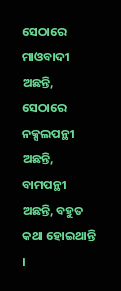ସେଠାରେ ମାଓବାଦୀ ଅଛନ୍ତି, ସେଠାରେ ନକ୍ସଲପନ୍ଥୀ ଅଛନ୍ତି, ବାମପନ୍ଥୀ ଅଛନ୍ତି, ବହୁତ କଥା ହୋଇଥାନ୍ତି ।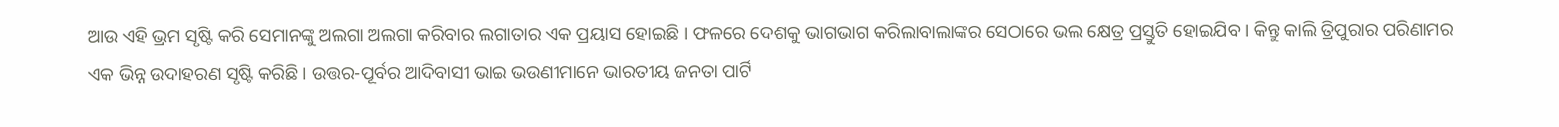ଆଉ ଏହି ଭ୍ରମ ସୃଷ୍ଟି କରି ସେମାନଙ୍କୁ ଅଲଗା ଅଲଗା କରିବାର ଲଗାତାର ଏକ ପ୍ରୟାସ ହୋଇଛି । ଫଳରେ ଦେଶକୁ ଭାଗଭାଗ କରିଲାବାଲାଙ୍କର ସେଠାରେ ଭଲ କ୍ଷେତ୍ର ପ୍ରସ୍ତୁତି ହୋଇଯିବ । କିନ୍ତୁ କାଲି ତ୍ରିପୁରାର ପରିଣାମର ଏକ ଭିନ୍ନ ଉଦାହରଣ ସୃଷ୍ଟି କରିଛି । ଉତ୍ତର-ପୂର୍ବର ଆଦିବାସୀ ଭାଇ ଭଉଣୀମାନେ ଭାରତୀୟ ଜନତା ପାର୍ଟି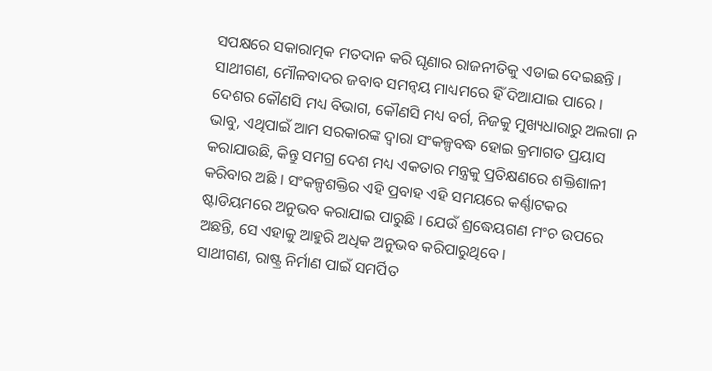ସପକ୍ଷରେ ସକାରାତ୍ମକ ମତଦାନ କରି ଘୃଣାର ରାଜନୀତିକୁ ଏଡାଇ ଦେଇଛନ୍ତି ।
ସାଥୀଗଣ, ମୌଳବାଦର ଜବାବ ସମନ୍ୱୟ ମାଧ୍ୟମରେ ହିଁ ଦିଆଯାଇ ପାରେ । ଦେଶର କୌଣସି ମଧ୍ୟ ବିଭାଗ, କୌଣସି ମଧ୍ୟ ବର୍ଗ, ନିଜକୁ ମୁଖ୍ୟଧାରାରୁ ଅଲଗା ନ ଭାବୁ, ଏଥିପାଇଁ ଆମ ସରକାରଙ୍କ ଦ୍ୱାରା ସଂକଳ୍ପବଦ୍ଧ ହୋଇ କ୍ରମାଗତ ପ୍ରୟାସ କରାଯାଉଛି, କିନ୍ତୁ ସମଗ୍ର ଦେଶ ମଧ୍ୟ ଏକତାର ମନ୍ତ୍ରକୁ ପ୍ରତିକ୍ଷଣରେ ଶକ୍ତିଶାଳୀ କରିବାର ଅଛି । ସଂକଳ୍ପଶକ୍ତିର ଏହି ପ୍ରବାହ ଏହି ସମୟରେ କର୍ଣ୍ଣାଟକର ଷ୍ଟାଡିୟମରେ ଅନୁଭବ କରାଯାଇ ପାରୁଛି । ଯେଉଁ ଶ୍ରଦ୍ଧେୟଗଣ ମଂଚ ଉପରେ ଅଛନ୍ତି, ସେ ଏହାକୁ ଆହୁରି ଅଧିକ ଅନୁଭବ କରିପାରୁଥିବେ ।
ସାଥୀଗଣ, ରାଷ୍ଟ୍ର ନିର୍ମାଣ ପାଇଁ ସମର୍ପିତ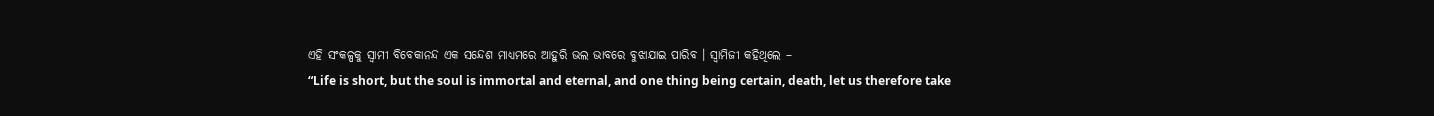ଏହି ସଂକଳ୍ପକୁ ସ୍ୱାମୀ ବିବେକାନନ୍ଦ ଏକ ସନ୍ଦେଶ ମାଧ୍ୟମରେ ଆହୁରି ଭଲ ଭାବରେ ବୁଝାଯାଇ ପାରିବ । ସ୍ୱାମିଜୀ କହିଥିଲେ –
“Life is short, but the soul is immortal and eternal, and one thing being certain, death, let us therefore take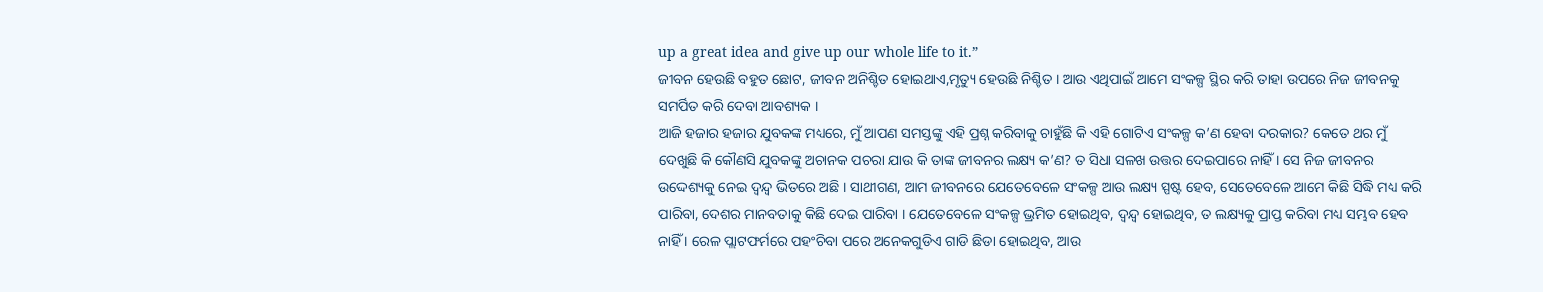up a great idea and give up our whole life to it.”
ଜୀବନ ହେଉଛି ବହୁତ ଛୋଟ, ଜୀବନ ଅନିଶ୍ଚିତ ହୋଇଥାଏ,ମୃତ୍ୟୁ ହେଉଛି ନିଶ୍ଚିତ । ଆଉ ଏଥିପାଇଁ ଆମେ ସଂକଳ୍ପ ସ୍ଥିର କରି ତାହା ଉପରେ ନିଜ ଜୀବନକୁ ସମର୍ପିତ କରି ଦେବା ଆବଶ୍ୟକ ।
ଆଜି ହଜାର ହଜାର ଯୁବକଙ୍କ ମଧ୍ୟରେ, ମୁଁ ଆପଣ ସମସ୍ତଙ୍କୁ ଏହି ପ୍ରଶ୍ନ କରିବାକୁ ଚାହୁଁଛି କି ଏହି ଗୋଟିଏ ସଂକଳ୍ପ କ’ଣ ହେବା ଦରକାର? କେତେ ଥର ମୁଁ ଦେଖୁଛି କି କୌଣସି ଯୁବକଙ୍କୁ ଅଚାନକ ପଚରା ଯାଉ କି ତାଙ୍କ ଜୀବନର ଲକ୍ଷ୍ୟ କ’ଣ? ତ ସିଧା ସଳଖ ଉତ୍ତର ଦେଇପାରେ ନାହିଁ । ସେ ନିଜ ଜୀବନର ଉଦ୍ଦେଶ୍ୟକୁ ନେଇ ଦ୍ୱନ୍ଦ୍ୱ ଭିତରେ ଅଛି । ସାଥୀଗଣ, ଆମ ଜୀବନରେ ଯେତେବେଳେ ସଂକଳ୍ପ ଆଉ ଲକ୍ଷ୍ୟ ସ୍ପଷ୍ଟ ହେବ, ସେତେବେଳେ ଆମେ କିଛି ସିଦ୍ଧି ମଧ୍ୟ କରି ପାରିବା, ଦେଶର ମାନବତାକୁ କିଛି ଦେଇ ପାରିବା । ଯେତେବେଳେ ସଂକଳ୍ପ ଭ୍ରମିତ ହୋଇଥିବ, ଦ୍ୱନ୍ଦ୍ୱ ହୋଇଥିବ, ତ ଲକ୍ଷ୍ୟକୁ ପ୍ରାପ୍ତ କରିବା ମଧ୍ୟ ସମ୍ଭବ ହେବ ନାହିଁ । ରେଳ ପ୍ଲାଟଫର୍ମରେ ପହଂଚିବା ପରେ ଅନେକଗୁଡିଏ ଗାଡି ଛିଡା ହୋଇଥିବ, ଆଉ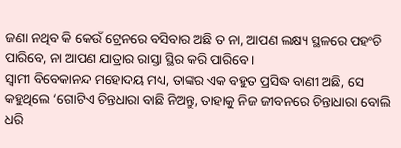ଜଣା ନଥିବ କି କେଉଁ ଟ୍ରେନରେ ବସିବାର ଅଛି ତ ନା, ଆପଣ ଲକ୍ଷ୍ୟ ସ୍ଥଳରେ ପହଂଚି ପାରିବେ, ନା ଆପଣ ଯାତ୍ରାର ରାସ୍ତା ସ୍ଥିର କରି ପାରିବେ ।
ସ୍ୱାମୀ ବିବେକାନନ୍ଦ ମହୋଦୟ ମଧ୍ୟ, ତାଙ୍କର ଏକ ବହୁତ ପ୍ରସିଦ୍ଧ ବାଣୀ ଅଛି, ସେ କହୁଥିଲେ ‘ଗୋଟିଏ ଚିନ୍ତଧାରା ବାଛି ନିଅନ୍ତୁ, ତାହାକୁ ନିଜ ଜୀବନରେ ଚିନ୍ତାଧାରା ବୋଲି ଧରି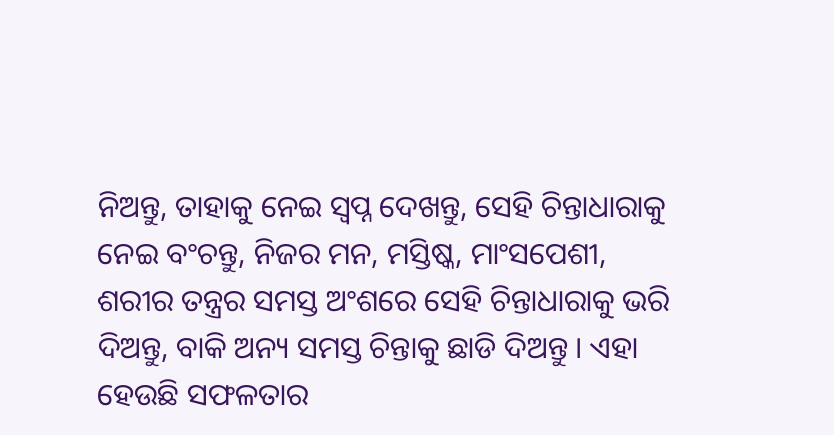ନିଅନ୍ତୁ, ତାହାକୁ ନେଇ ସ୍ୱପ୍ନ ଦେଖନ୍ତୁ, ସେହି ଚିନ୍ତାଧାରାକୁ ନେଇ ବଂଚନ୍ତୁ, ନିଜର ମନ, ମସ୍ତିଷ୍କ, ମାଂସପେଶୀ, ଶରୀର ତନ୍ତ୍ରର ସମସ୍ତ ଅଂଶରେ ସେହି ଚିନ୍ତାଧାରାକୁ ଭରି ଦିଅନ୍ତୁ, ବାକି ଅନ୍ୟ ସମସ୍ତ ଚିନ୍ତାକୁ ଛାଡି ଦିଅନ୍ତୁ । ଏହା ହେଉଛି ସଫଳତାର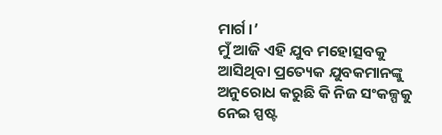ମାର୍ଗ ।’
ମୁଁ ଆଜି ଏହି ଯୁବ ମହୋତ୍ସବକୁ ଆସିଥିବା ପ୍ରତ୍ୟେକ ଯୁବକମାନଙ୍କୁ ଅନୁରୋଧ କରୁଛି କି ନିଜ ସଂକଳ୍ପକୁ ନେଇ ସ୍ପଷ୍ଟ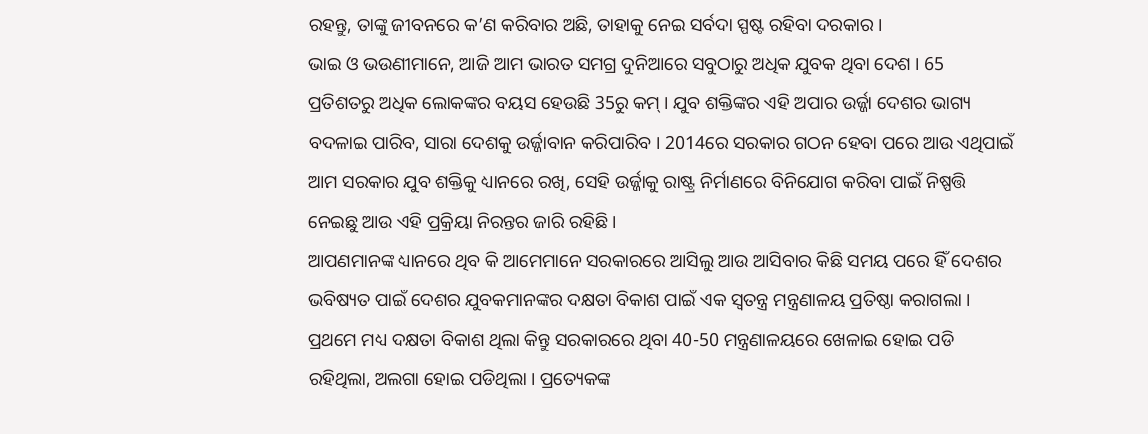ରହନ୍ତୁ, ତାଙ୍କୁ ଜୀବନରେ କ’ଣ କରିବାର ଅଛି, ତାହାକୁ ନେଇ ସର୍ବଦା ସ୍ପଷ୍ଟ ରହିବା ଦରକାର ।
ଭାଇ ଓ ଭଉଣୀମାନେ, ଆଜି ଆମ ଭାରତ ସମଗ୍ର ଦୁନିଆରେ ସବୁଠାରୁ ଅଧିକ ଯୁବକ ଥିବା ଦେଶ । 65 ପ୍ରତିଶତରୁ ଅଧିକ ଲୋକଙ୍କର ବୟସ ହେଉଛି 35ରୁ କମ୍ । ଯୁବ ଶକ୍ତିଙ୍କର ଏହି ଅପାର ଉର୍ଜ୍ଜା ଦେଶର ଭାଗ୍ୟ ବଦଳାଇ ପାରିବ, ସାରା ଦେଶକୁ ଉର୍ଜ୍ଜାବାନ କରିପାରିବ । 2014ରେ ସରକାର ଗଠନ ହେବା ପରେ ଆଉ ଏଥିପାଇଁ ଆମ ସରକାର ଯୁବ ଶକ୍ତିକୁ ଧ୍ୟାନରେ ରଖି, ସେହି ଉର୍ଜ୍ଜାକୁ ରାଷ୍ଟ୍ର ନିର୍ମାଣରେ ବିନିଯୋଗ କରିବା ପାଇଁ ନିଷ୍ପତ୍ତି ନେଇଛୁ ଆଉ ଏହି ପ୍ରକ୍ରିୟା ନିରନ୍ତର ଜାରି ରହିଛି ।
ଆପଣମାନଙ୍କ ଧ୍ୟାନରେ ଥିବ କି ଆମେମାନେ ସରକାରରେ ଆସିଲୁ ଆଉ ଆସିବାର କିଛି ସମୟ ପରେ ହିଁ ଦେଶର ଭବିଷ୍ୟତ ପାଇଁ ଦେଶର ଯୁବକମାନଙ୍କର ଦକ୍ଷତା ବିକାଶ ପାଇଁ ଏକ ସ୍ୱତନ୍ତ୍ର ମନ୍ତ୍ରଣାଳୟ ପ୍ରତିଷ୍ଠା କରାଗଲା । ପ୍ରଥମେ ମଧ୍ୟ ଦକ୍ଷତା ବିକାଶ ଥିଲା କିନ୍ତୁ ସରକାରରେ ଥିବା 40-50 ମନ୍ତ୍ରଣାଳୟରେ ଖେଳାଇ ହୋଇ ପଡି ରହିଥିଲା, ଅଲଗା ହୋଇ ପଡିଥିଲା । ପ୍ରତ୍ୟେକଙ୍କ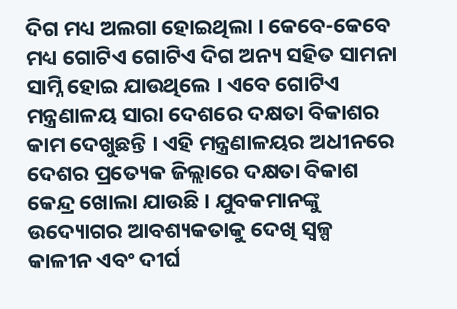ଦିଗ ମଧ୍ୟ ଅଲଗା ହୋଇଥିଲା । କେବେ-କେବେ ମଧ୍ୟ ଗୋଟିଏ ଗୋଟିଏ ଦିଗ ଅନ୍ୟ ସହିତ ସାମନା ସାମ୍ନି ହୋଇ ଯାଉଥିଲେ । ଏବେ ଗୋଟିଏ ମନ୍ତ୍ରଣାଳୟ ସାରା ଦେଶରେ ଦକ୍ଷତା ବିକାଶର କାମ ଦେଖୁଛନ୍ତି । ଏହି ମନ୍ତ୍ରଣାଳୟର ଅଧୀନରେ ଦେଶର ପ୍ରତ୍ୟେକ ଜିଲ୍ଲାରେ ଦକ୍ଷତା ବିକାଶ କେନ୍ଦ୍ର ଖୋଲା ଯାଉଛି । ଯୁବକମାନଙ୍କୁ ଉଦ୍ୟୋଗର ଆବଶ୍ୟକତାକୁ ଦେଖି ସ୍ୱଳ୍ପ କାଳୀନ ଏବଂ ଦୀର୍ଘ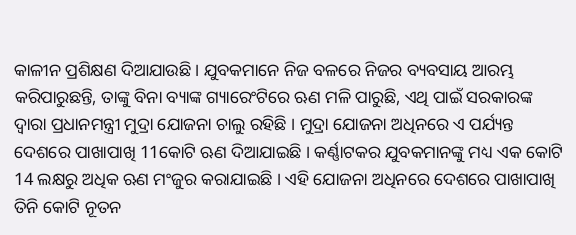କାଳୀନ ପ୍ରଶିକ୍ଷଣ ଦିଆଯାଉଛି । ଯୁବକମାନେ ନିଜ ବଳରେ ନିଜର ବ୍ୟବସାୟ ଆରମ୍ଭ କରିପାରୁଛନ୍ତି, ତାଙ୍କୁ ବିନା ବ୍ୟାଙ୍କ ଗ୍ୟାରେଂଟିରେ ଋଣ ମଳି ପାରୁଛି, ଏଥି ପାଇଁ ସରକାରଙ୍କ ଦ୍ୱାରା ପ୍ରଧାନମନ୍ତ୍ରୀ ମୁଦ୍ରା ଯୋଜନା ଚାଲୁ ରହିଛି । ମୁଦ୍ରା ଯୋଜନା ଅଧିନରେ ଏ ପର୍ଯ୍ୟନ୍ତ ଦେଶରେ ପାଖାପାଖି 11କୋଟି ଋଣ ଦିଆଯାଇଛି । କର୍ଣ୍ଣାଟକର ଯୁବକମାନଙ୍କୁ ମଧ୍ୟ ଏକ କୋଟି 14 ଲକ୍ଷରୁ ଅଧିକ ଋଣ ମଂଜୁର କରାଯାଇଛି । ଏହି ଯୋଜନା ଅଧିନରେ ଦେଶରେ ପାଖାପାଖି ତିନି କୋଟି ନୂତନ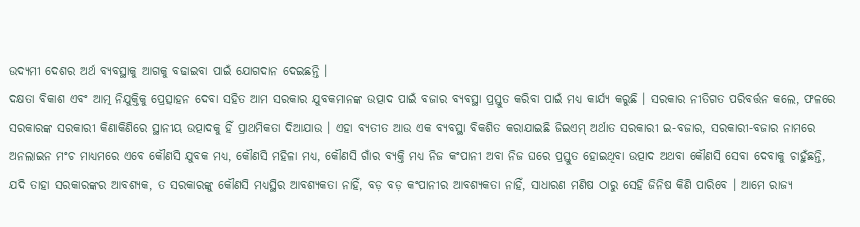ଉଦ୍ୟମୀ ଦେଶର ଅର୍ଥ ବ୍ୟବସ୍ଥାକୁ ଆଗକୁ ବଢାଇବା ପାଇଁ ଯୋଗଦାନ ଦେଇଛନ୍ତି ।
ଦକ୍ଷତା ବିକାଶ ଏବଂ ଆତ୍ମ ନିଯୁକ୍ତିକୁ ପ୍ରେତ୍ସାହନ ଦେବା ସହିତ ଆମ ସରକାର ଯୁବକମାନଙ୍କ ଉତ୍ପାଦ ପାଇଁ ବଜାର ବ୍ୟବସ୍ଥା ପ୍ରସ୍ତୁତ କରିବା ପାଇଁ ମଧ୍ୟ କାର୍ଯ୍ୟ କରୁଛି । ସରକାର ନୀତିଗତ ପରିବର୍ତ୍ତନ କଲେ, ଫଳରେ ସରକାରଙ୍କ ସରକାରୀ କିଣାକିଣିରେ ସ୍ଥାନୀୟ ଉତ୍ପାଦକୁ ହିଁ ପ୍ରାଥମିକତା ଦିଆଯାଉ । ଏହା ବ୍ୟତୀତ ଆଉ ଏକ ବ୍ୟବସ୍ଥା ବିକଶିତ କରାଯାଇଛି ଜିଇଏମ୍ ଅର୍ଥାତ ସରକାରୀ ଇ-ବଜାର, ସରକାରୀ-ବଜାର ନାମରେ ଅନଲାଇନ ମଂଚ ମାଧ୍ୟମରେ ଏବେ କୌଣସି ଯୁବକ ମଧ୍ୟ, କୌଣସି ମହିଳା ମଧ୍ୟ, କୌଣସି ଗାଁର ବ୍ୟକ୍ତି ମଧ୍ୟ ନିଜ କଂପାନୀ ଅବା ନିଜ ଘରେ ପ୍ରସ୍ତୁତ ହୋଇଥିବା ଉତ୍ପାଦ ଅଥବା କୌଣସି ସେବା ଦେବାକୁ ଚାହୁଁଛନ୍ତି, ଯଦି ତାହା ସରକାରଙ୍କର ଆବଶ୍ୟକ, ତ ସରକାରଙ୍କୁ କୌଣସି ମଧ୍ୟସ୍ଥିର ଆବଶ୍ୟକତା ନାହିଁ, ବଡ଼ ବଡ଼ କଂପାନୀର ଆବଶ୍ୟକତା ନାହିଁ, ସାଧାରଣ ମଣିଷ ଠାରୁ ସେହି ଜିନିଷ କିଣି ପାରିବେ । ଆମେ ରାଜ୍ୟ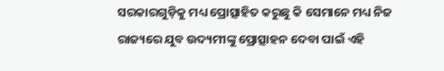ସରକାରଗୁଡ଼ିକୁ ମଧ୍ୟ ପ୍ରୋତ୍ସାହିତ କରୁଛୁ କି ସେମାନେ ମଧ୍ୟ ନିଜ ରାଜ୍ୟରେ ଯୁବ ଉଦ୍ୟମୀଙ୍କୁ ପ୍ରୋତ୍ସାହନ ଦେବା ପାଇଁ ଏହି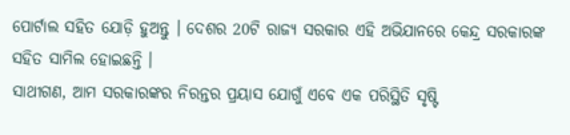ପୋର୍ଟାଲ ସହିତ ଯୋଡ଼ି ହୁଅନ୍ତୁ । ଦେଶର 20ଟି ରାଜ୍ୟ ସରକାର ଏହି ଅଭିଯାନରେ କେନ୍ଦ୍ର ସରକାରଙ୍କ ସହିତ ସାମିଲ ହୋଇଛନ୍ତି ।
ସାଥୀଗଣ, ଆମ ସରକାରଙ୍କର ନିରନ୍ତର ପ୍ରୟାସ ଯୋଗୁଁ ଏବେ ଏକ ପରିସ୍ଥିତି ସୃଷ୍ଟି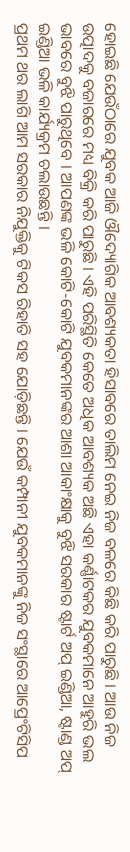ହୋଇଛି ଯେଉଁଠାରେ ଯୁବକ ଆଜି ଔଦ୍ୟୋଗିକ ଆବଶ୍ୟକତା ହିସାବରେ ତାଲିମ ନେଇ ନିଜ ବଳରେ କିଛି କରି ପାରୁଛି । ଆଉ ନିଜ ଉତ୍ପାଦକୁ ବଜାରରେ ମଧ୍ୟ ବିକ୍ରି କରି ପାରୁଛି । ଏହି ପରିସ୍ଥିତି କେତେ ଅଧିକ ଆବଶ୍ୟକ ଅଛି ଏହା କର୍ଣ୍ଣାଟକର ଯୁବକମାନେ ଆହୁରି ଭଲ ଭାବରେ ବୁଝି ପାରୁଥିବେ । ଆପଣଙ୍କ ଭଳି କୋଟି-କୋଟି ଯୁବକମାନଙ୍କର ଆଶା ଆକାଂକ୍ଷାକୁ ବୁଝି ସରକାର ଷ୍ଟାର୍ଟ ଅପ୍ ଇଣ୍ଡିଆ, ଷ୍ଟାଣ୍ଡ ଅପ୍ ଇଣ୍ଡିଆ ଭଳି କାର୍ଯ୍ୟକ୍ରମ ଚଲାଉଛନ୍ତି ।
ପ୍ରଥମ ଥର ଲାଗି ଆମ ସରକାର ନିଯୁକ୍ତିକୁ ଟିକସ ରିହାତି ସହ ଯୋଡ଼ିଛନ୍ତି । ଯେଉଁ କମ୍ପାନୀ ଯୁବକମାନଙ୍କୁ ନିଜ ସଂସ୍ଥାରେ ଆପ୍ରେଂଟିସିପ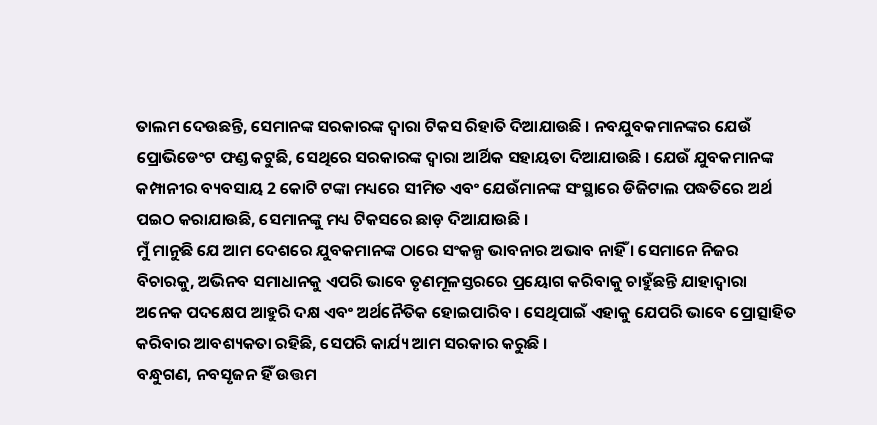ତାଲମ ଦେଉଛନ୍ତି, ସେମାନଙ୍କ ସରକାରଙ୍କ ଦ୍ୱାରା ଟିକସ ରିହାତି ଦିଆଯାଉଛି । ନବଯୁବକମାନଙ୍କର ଯେଉଁ ପ୍ରୋଭିଡେଂଟ ଫଣ୍ଡ କଟୁଛି, ସେଥିରେ ସରକାରଙ୍କ ଦ୍ୱାରା ଆର୍ଥିକ ସହାୟତା ଦିଆଯାଉଛି । ଯେଉଁ ଯୁବକମାନଙ୍କ କମ୍ପାନୀର ବ୍ୟବସାୟ 2 କୋଟି ଟଙ୍କା ମଧ୍ୟରେ ସୀମିତ ଏବଂ ଯେଉଁମାନଙ୍କ ସଂସ୍ଥାରେ ଡିଜିଟାଲ ପଦ୍ଧତିରେ ଅର୍ଥ ପଇଠ କରାଯାଉଛି, ସେମାନଙ୍କୁ ମଧ୍ୟ ଟିକସରେ ଛାଡ଼ ଦିଆଯାଉଛି ।
ମୁଁ ମାନୁଛି ଯେ ଆମ ଦେଶରେ ଯୁବକମାନଙ୍କ ଠାରେ ସଂକଳ୍ପ ଭାବନାର ଅଭାବ ନାହିଁ । ସେମାନେ ନିଜର ବିଚାରକୁ, ଅଭିନବ ସମାଧାନକୁ ଏପରି ଭାବେ ତୃଣମୂଳସ୍ତରରେ ପ୍ରୟୋଗ କରିବାକୁ ଚାହୁଁଛନ୍ତି ଯାହାଦ୍ୱାରା ଅନେକ ପଦକ୍ଷେପ ଆହୁରି ଦକ୍ଷ ଏବଂ ଅର୍ଥନୈତିକ ହୋଇପାରିବ । ସେଥିପାଇଁ ଏହାକୁ ଯେପରି ଭାବେ ପ୍ରୋତ୍ସାହିତ କରିବାର ଆବଶ୍ୟକତା ରହିଛି, ସେପରି କାର୍ଯ୍ୟ ଆମ ସରକାର କରୁଛି ।
ବନ୍ଧୁଗଣ, ନବସୃଜନ ହିଁ ଉତ୍ତମ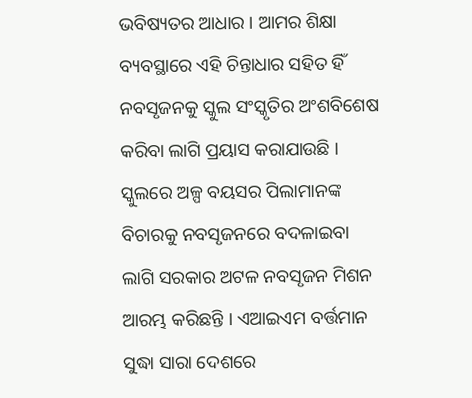ଭବିଷ୍ୟତର ଆଧାର । ଆମର ଶିକ୍ଷା ବ୍ୟବସ୍ଥାରେ ଏହି ଚିନ୍ତାଧାର ସହିତ ହିଁ ନବସୃଜନକୁ ସ୍କୁଲ ସଂସ୍କୃତିର ଅଂଶବିଶେଷ କରିବା ଲାଗି ପ୍ରୟାସ କରାଯାଉଛି । ସ୍କୁଲରେ ଅଳ୍ପ ବୟସର ପିଲାମାନଙ୍କ ବିଚାରକୁ ନବସୃଜନରେ ବଦଳାଇବା ଲାଗି ସରକାର ଅଟଳ ନବସୃଜନ ମିଶନ ଆରମ୍ଭ କରିଛନ୍ତି । ଏଆଇଏମ ବର୍ତ୍ତମାନ ସୁଦ୍ଧା ସାରା ଦେଶରେ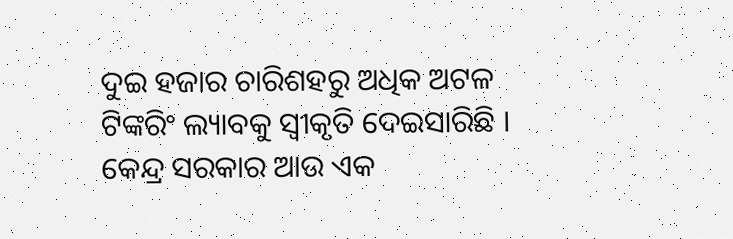ଦୁଇ ହଜାର ଚାରିଶହରୁ ଅଧିକ ଅଟଳ ଟିଙ୍କରିଂ ଲ୍ୟାବକୁ ସ୍ୱୀକୃତି ଦେଇସାରିଛି ।
କେନ୍ଦ୍ର ସରକାର ଆଉ ଏକ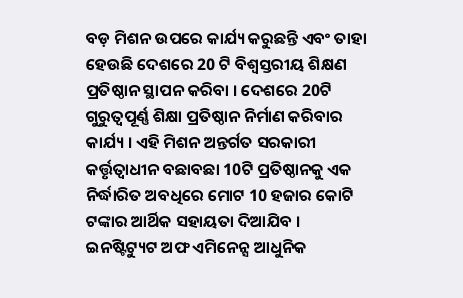ବଡ଼ ମିଶନ ଉପରେ କାର୍ଯ୍ୟ କରୁଛନ୍ତି ଏବଂ ତାହା ହେଉଛି ଦେଶରେ 20 ଟି ବିଶ୍ୱସ୍ତରୀୟ ଶିକ୍ଷଣ ପ୍ରତିଷ୍ଠାନ ସ୍ଥାପନ କରିବା । ଦେଶରେ 20ଟି ଗୁରୁତ୍ୱପୂର୍ଣ୍ଣ ଶିକ୍ଷା ପ୍ରତିଷ୍ଠାନ ନିର୍ମାଣ କରିବାର କାର୍ଯ୍ୟ । ଏହି ମିଶନ ଅନ୍ତର୍ଗତ ସରକାରୀ କର୍ତ୍ତୃତ୍ଵାଧୀନ ବଛାବଛା 10ଟି ପ୍ରତିଷ୍ଠାନକୁ ଏକ ନିର୍ଦ୍ଧାରିତ ଅବଧିରେ ମୋଟ 10 ହଜାର କୋଟି ଟଙ୍କାର ଆର୍ଥିକ ସହାୟତା ଦିଆଯିବ । ଇନଷ୍ଟିଟ୍ୟୁଟ ଅଫ ଏମିନେନ୍ସ ଆଧୁନିକ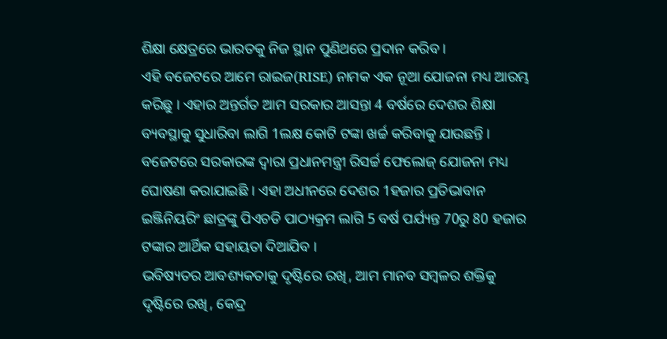ଶିକ୍ଷା କ୍ଷେତ୍ରରେ ଭାରତକୁ ନିଜ ସ୍ଥାନ ପୁଣିଥରେ ପ୍ରଦାନ କରିବ ।
ଏହି ବଜେଟରେ ଆମେ ରାଇଜ(RISE) ନାମକ ଏକ ନୂଆ ଯୋଜନା ମଧ୍ୟ ଆରମ୍ଭ କରିଛୁ । ଏହାର ଅନ୍ତର୍ଗତ ଆମ ସରକାର ଆସନ୍ତା 4 ବର୍ଷରେ ଦେଶର ଶିକ୍ଷା ବ୍ୟବସ୍ଥାକୁ ସୁଧାରିବା ଲାଗି 1ଲକ୍ଷ କୋଟି ଟଙ୍କା ଖର୍ଚ୍ଚ କରିବାକୁ ଯାଉଛନ୍ତି ।
ବଜେଟରେ ସରକାରଙ୍କ ଦ୍ୱାରା ପ୍ରଧାନମନ୍ତ୍ରୀ ରିସର୍ଚ୍ଚ ଫେଲୋଜ୍ ଯୋଜନା ମଧ୍ୟ ଘୋଷଣା କରାଯାଇଛି । ଏହା ଅଧୀନରେ ଦେଶର 1ହଜାର ପ୍ରତିଭାବାନ ଇଞ୍ଜିନିୟରିଂ ଛାତ୍ରଙ୍କୁ ପିଏଚଡି ପାଠ୍ୟକ୍ରମ ଲାଗି 5 ବର୍ଷ ପର୍ଯ୍ୟନ୍ତ 70ରୁ 80 ହଜାର ଟଙ୍କାର ଆର୍ଥିକ ସହାୟତା ଦିଆଯିବ ।
ଭବିଷ୍ୟତର ଆବଶ୍ୟକତାକୁ ଦୃଷ୍ଟିରେ ରଖି, ଆମ ମାନବ ସମ୍ବଳର ଶକ୍ତିକୁ ଦୃଷ୍ଟିରେ ରଖି, କେନ୍ଦ୍ର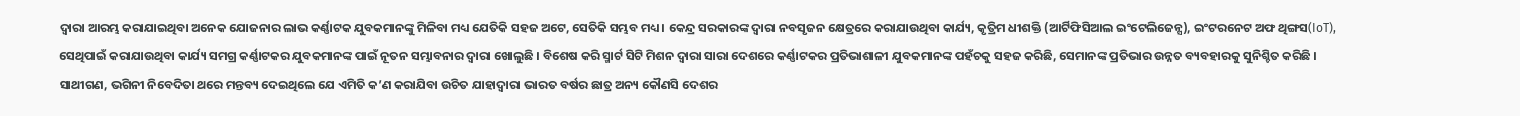ଦ୍ୱାରା ଆରମ୍ଭ କରାଯାଇଥିବା ଅନେକ ଯୋଜନାର ଲାଭ କର୍ଣ୍ଣାଟକ ଯୁବକମାନଙ୍କୁ ମିଳିବା ମଧ୍ୟ ଯେତିକି ସହଜ ଅଟେ, ସେତିକି ସମ୍ଭବ ମଧ୍ୟ । କେନ୍ଦ୍ର ସରକାରଙ୍କ ଦ୍ୱାରା ନବସୃଜନ କ୍ଷେତ୍ରରେ କରାଯାଉଥିବା କାର୍ଯ୍ୟ, କୃତ୍ରିମ ଧୀଶକ୍ତି (ଆର୍ଟିଫିସିଆଲ ଇଂଟେଲିଜେନ୍ସ), ଇଂଟରନେଟ ଅଫ ଥିଙ୍ଗସ(IoT), ସେଥିପାଇଁ କରାଯାଉଥିବା କାର୍ଯ୍ୟ ସମଗ୍ର କର୍ଣ୍ଣାଟକର ଯୁବକମାନଙ୍କ ପାଇଁ ନୂତନ ସମ୍ଭାବନାର ଦ୍ୱାରା ଖୋଲୁଛି । ବିଶେଷ କରି ସ୍ମାର୍ଟ ସିଟି ମିଶନ ଦ୍ୱାରା ସାରା ଦେଶରେ କର୍ଣ୍ଣାଟକର ପ୍ରତିଭାଶାଳୀ ଯୁବକମାନଙ୍କ ପହଁଚକୁ ସହଜ କରିଛି, ସେମାନଙ୍କ ପ୍ରତିଭାର ଉନ୍ନତ ବ୍ୟବହାରକୁ ସୁନିଶ୍ଚିତ କରିଛି ।
ସାଥୀଗଣ, ଭଗିନୀ ନିବେଦିତା ଥରେ ମନ୍ତବ୍ୟ ଦେଇଥିଲେ ଯେ ଏମିତି କ’ଣ କରାଯିବା ଉଚିତ ଯାହାଦ୍ୱାରା ଭାରତ ବର୍ଷର ଛାତ୍ର ଅନ୍ୟ କୌଣସି ଦେଶର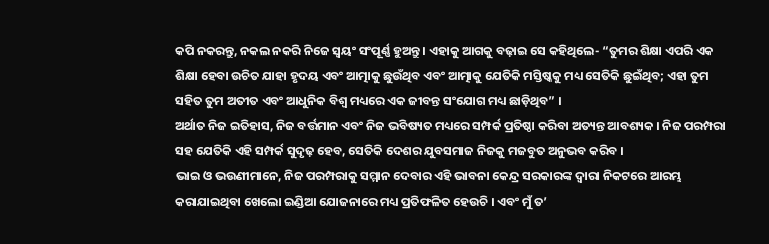କପି ନକରନ୍ତୁ, ନକଲ ନକରି ନିଜେ ସ୍ଵୟଂ ସଂପୂର୍ଣ୍ଣ ହୁଅନ୍ତୁ । ଏହାକୁ ଆଗକୁ ବଢ଼ାଇ ସେ କହିଥିଲେ- “ତୁମର ଶିକ୍ଷା ଏପରି ଏକ ଶିକ୍ଷା ହେବା ଉଚିତ ଯାହା ହୃଦୟ ଏବଂ ଆତ୍ମାକୁ ଛୁଉଁଥିବ ଏବଂ ଆତ୍ମାକୁ ଯେତିକି ମସ୍ତିଷ୍କକୁ ମଧ୍ୟ ସେତିକି ଛୁଇଁଥିବ; ଏହା ତୁମ ସହିତ ତୁମ ଅତୀତ ଏବଂ ଆଧୁନିକ ବିଶ୍ୱ ମଧ୍ୟରେ ଏକ ଜୀବନ୍ତ ସଂଯୋଗ ମଧ୍ୟ ଛାଡ଼ିଥିବ” ।
ଅର୍ଥାତ ନିଜ ଇତିହାସ, ନିଜ ବର୍ତ୍ତମାନ ଏବଂ ନିଜ ଭବିଷ୍ୟତ ମଧ୍ୟରେ ସମ୍ପର୍କ ପ୍ରତିଷ୍ଠା କରିବା ଅତ୍ୟନ୍ତ ଆବଶ୍ୟକ । ନିଜ ପରମ୍ପରା ସହ ଯେତିକି ଏହି ସମ୍ପର୍କ ସୁଦୃଢ଼ ହେବ, ସେତିକି ଦେଶର ଯୁବସମାଜ ନିଜକୁ ମଜବୁତ ଅନୁଭବ କରିବ ।
ଭାଇ ଓ ଭଉଣୀମାନେ, ନିଜ ପରମ୍ପରାକୁ ସମ୍ମାନ ଦେବାର ଏହି ଭାବନା କେନ୍ଦ୍ର ସରକାରଙ୍କ ଦ୍ୱାରା ନିକଟରେ ଆରମ୍ଭ କରାଯାଇଥିବା ଖେଲୋ ଇଣ୍ଡିଆ ଯୋଜନାରେ ମଧ୍ୟ ପ୍ରତିଫଳିତ ହେଉଚି । ଏବଂ ମୁଁ ତ’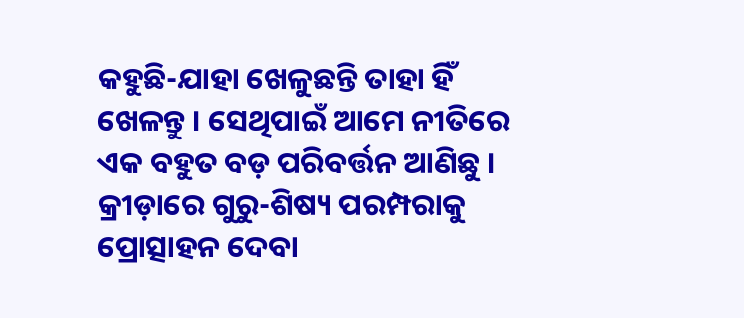କହୁଛି-ଯାହା ଖେଳୁଛନ୍ତି ତାହା ହିଁ ଖେଳନ୍ତୁ । ସେଥିପାଇଁ ଆମେ ନୀତିରେ ଏକ ବହୁତ ବଡ଼ ପରିବର୍ତ୍ତନ ଆଣିଛୁ । କ୍ରୀଡ଼ାରେ ଗୁରୁ-ଶିଷ୍ୟ ପରମ୍ପରାକୁ ପ୍ରୋତ୍ସାହନ ଦେବା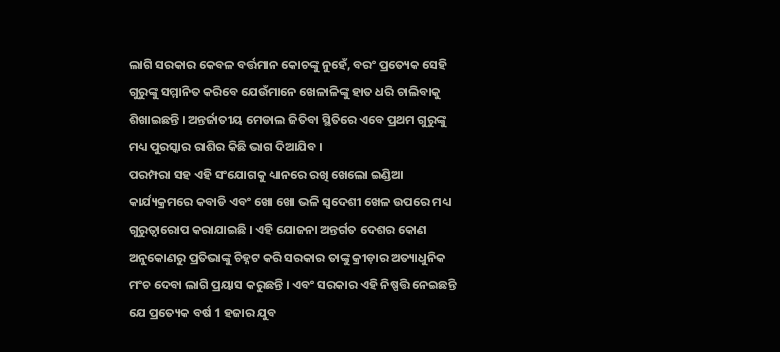ଲାଗି ସରକାର କେବଳ ବର୍ତ୍ତମାନ କୋଚଙ୍କୁ ନୁହେଁ, ବରଂ ପ୍ରତ୍ୟେକ ସେହି ଗୁରୁଙ୍କୁ ସମ୍ମାନିତ କରିବେ ଯେଉଁମାନେ ଖେଳାଳିଙ୍କୁ ହାତ ଧରି ଚାଲିବାକୁ ଶିଖାଇଛନ୍ତି । ଅନ୍ତର୍ଜାତୀୟ ମେଡାଲ ଜିତିବା ସ୍ଥିତିରେ ଏବେ ପ୍ରଥମ ଗୁରୁଙ୍କୁ ମଧ୍ୟ ପୁରସ୍କାର ରାଶିର କିଛି ଭାଗ ଦିଆଯିବ ।
ପରମ୍ପରା ସହ ଏହି ସଂଯୋଗକୁ ଧ୍ୟାନରେ ରଖି ଖେଲୋ ଇଣ୍ଡିଆ କାର୍ଯ୍ୟକ୍ରମରେ କବାଡି ଏବଂ ଖୋ ଖୋ ଭଳି ସ୍ୱଦେଶୀ ଖେଳ ଉପରେ ମଧ୍ୟ ଗୁରୁତ୍ୱାରୋପ କରାଯାଇଛି । ଏହି ଯୋଜନା ଅନ୍ତର୍ଗତ ଦେଶର କୋଣ ଅନୁକୋଣରୁ ପ୍ରତିଭାଙ୍କୁ ଚିହ୍ନଟ କରି ସରକାର ତାଙ୍କୁ କ୍ରୀଡ଼ାର ଅତ୍ୟାଧୁନିକ ମଂଚ ଦେବା ଲାଗି ପ୍ରୟାସ କରୁଛନ୍ତି । ଏବଂ ସରକାର ଏହି ନିଷ୍ପତ୍ତି ନେଇଛନ୍ତି ଯେ ପ୍ରତ୍ୟେକ ବର୍ଷ 1 ହଜାର ଯୁବ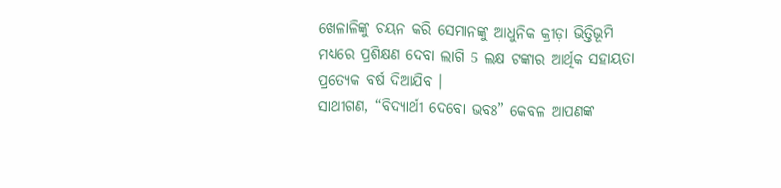ଖେଳାଳିଙ୍କୁ ଚୟନ କରି ସେମାନଙ୍କୁ ଆଧୁନିକ କ୍ରୀଡ଼ା ଭିତ୍ତିଭୂମି ମଧ୍ୟରେ ପ୍ରଶିକ୍ଷଣ ଦେବା ଲାଗି 5 ଲକ୍ଷ ଟଙ୍କାର ଆର୍ଥିକ ସହାୟତା ପ୍ରତ୍ୟେକ ବର୍ଷ ଦିଆଯିବ ।
ସାଥୀଗଣ, “ବିଦ୍ୟାର୍ଥୀ ଦେବୋ ଭବଃ” କେବଳ ଆପଣଙ୍କ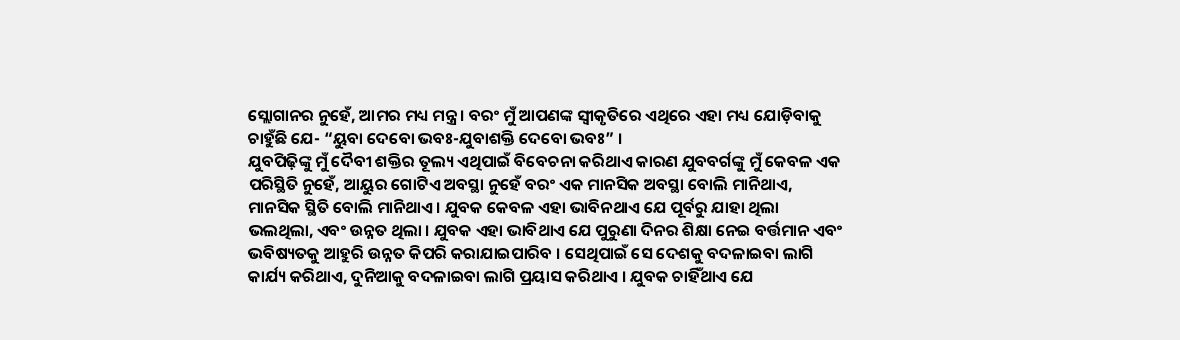ସ୍ଲୋଗାନର ନୁହେଁ, ଆମର ମଧ୍ୟ ମନ୍ତ୍ର । ବରଂ ମୁଁ ଆପଣଙ୍କ ସ୍ୱୀକୃତିରେ ଏଥିରେ ଏହା ମଧ୍ୟ ଯୋଡ଼ିବାକୁ ଚାହୁଁଛି ଯେ- “ୟୁବା ଦେବୋ ଭବଃ-ଯୁବାଶକ୍ତି ଦେବୋ ଭବଃ” ।
ଯୁବପିଢ଼ିଙ୍କୁ ମୁଁ ଦୈବୀ ଶକ୍ତିର ତୂଲ୍ୟ ଏଥିପାଇଁ ବିବେଚନା କରିଥାଏ କାରଣ ଯୁବବର୍ଗଙ୍କୁ ମୁଁ କେବଳ ଏକ ପରିସ୍ଥିତି ନୁହେଁ, ଆୟୁର ଗୋଟିଏ ଅବସ୍ଥା ନୁହେଁ ବରଂ ଏକ ମାନସିକ ଅବସ୍ଥା ବୋଲି ମାନିଥାଏ, ମାନସିକ ସ୍ଥିତି ବୋଲି ମାନିଥାଏ । ଯୁବକ କେବଳ ଏହା ଭାବିନଥାଏ ଯେ ପୂର୍ବରୁ ଯାହା ଥିଲା ଭଲଥିଲା, ଏବଂ ଉନ୍ନତ ଥିଲା । ଯୁବକ ଏହା ଭାବିଥାଏ ଯେ ପୁରୁଣା ଦିନର ଶିକ୍ଷା ନେଇ ବର୍ତ୍ତମାନ ଏବଂ ଭବିଷ୍ୟତକୁ ଆହୁରି ଉନ୍ନତ କିପରି କରାଯାଇପାରିବ । ସେଥିପାଇଁ ସେ ଦେଶକୁ ବଦଳାଇବା ଲାଗି କାର୍ଯ୍ୟ କରିଥାଏ, ଦୁନିଆକୁ ବଦଳାଇବା ଲାଗି ପ୍ରୟାସ କରିଥାଏ । ଯୁବକ ଚାହିଁଥାଏ ଯେ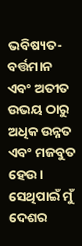ଭବିଷ୍ୟତ- ବର୍ତ୍ତମାନ ଏବଂ ଅତୀତ ଉଭୟ ଠାରୁ ଅଧିକ ଉନ୍ନତ ଏବଂ ମଜବୁତ ହେଉ ।
ସେଥିପାଇଁ ମୁଁ ଦେଶର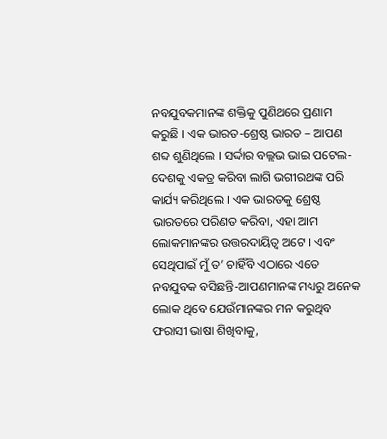ନବଯୁବକମାନଙ୍କ ଶକ୍ତିକୁ ପୁଣିଥରେ ପ୍ରଣାମ କରୁଛି । ଏକ ଭାରତ-ଶ୍ରେଷ୍ଠ ଭାରତ – ଆପଣ ଶବ୍ଦ ଶୁଣିଥିଲେ । ସର୍ଦ୍ଦାର ବଲ୍ଲଭ ଭାଇ ପଟେଲ-ଦେଶକୁ ଏକତ୍ର କରିବା ଲାଗି ଭଗୀରଥଙ୍କ ପରି କାର୍ଯ୍ୟ କରିଥିଲେ । ଏକ ଭାରତକୁ ଶ୍ରେଷ୍ଠ ଭାରତରେ ପରିଣତ କରିବା, ଏହା ଆମ ଲୋକମାନଙ୍କର ଉତ୍ତରଦାୟିତ୍ୱ ଅଟେ । ଏବଂ ସେଥିପାଇଁ ମୁଁ ତ’ ଚାହିଁବି ଏଠାରେ ଏତେ ନବଯୁବକ ବସିଛନ୍ତି-ଆପଣମାନଙ୍କ ମଧ୍ୟରୁ ଅନେକ ଲୋକ ଥିବେ ଯେଉଁମାନଙ୍କର ମନ କରୁଥିବ ଫରାସୀ ଭାଷା ଶିଖିବାକୁ,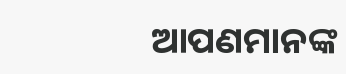ଆପଣମାନଙ୍କ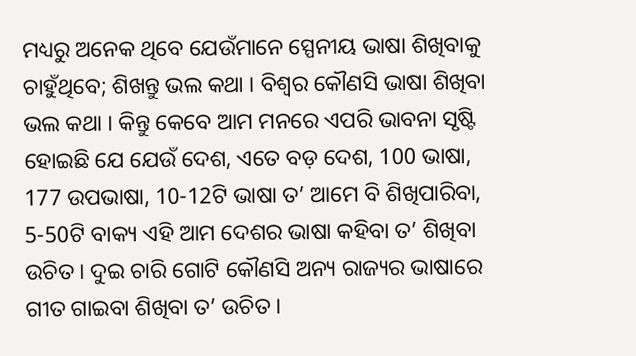ମଧ୍ୟରୁ ଅନେକ ଥିବେ ଯେଉଁମାନେ ସ୍ପେନୀୟ ଭାଷା ଶିଖିବାକୁ ଚାହୁଁଥିବେ; ଶିଖନ୍ତୁ ଭଲ କଥା । ବିଶ୍ୱର କୌଣସି ଭାଷା ଶିଖିବା ଭଲ କଥା । କିନ୍ତୁ କେବେ ଆମ ମନରେ ଏପରି ଭାବନା ସୃଷ୍ଟି ହୋଇଛି ଯେ ଯେଉଁ ଦେଶ, ଏତେ ବଡ଼ ଦେଶ, 100 ଭାଷା, 177 ଉପଭାଷା, 10-12ଟି ଭାଷା ତ’ ଆମେ ବି ଶିଖିପାରିବା, 5-50ଟି ବାକ୍ୟ ଏହି ଆମ ଦେଶର ଭାଷା କହିବା ତ’ ଶିଖିବା ଉଚିତ । ଦୁଇ ଚାରି ଗୋଟି କୌଣସି ଅନ୍ୟ ରାଜ୍ୟର ଭାଷାରେ ଗୀତ ଗାଇବା ଶିଖିବା ତ’ ଉଚିତ ।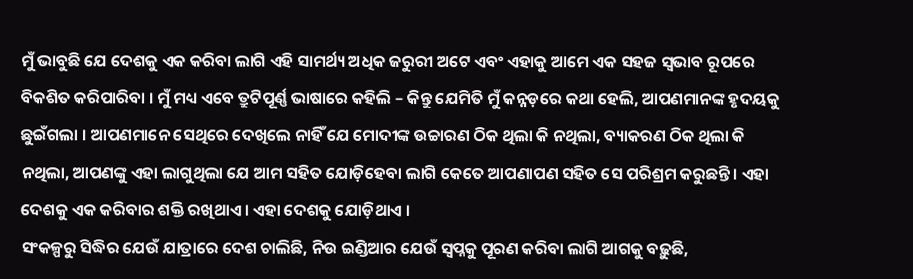ମୁଁ ଭାବୁଛି ଯେ ଦେଶକୁ ଏକ କରିବା ଲାଗି ଏହି ସାମର୍ଥ୍ୟ ଅଧିକ ଜରୁରୀ ଅଟେ ଏବଂ ଏହାକୁ ଆମେ ଏକ ସହଜ ସ୍ୱଭାବ ରୂପରେ ବିକଶିତ କରିପାରିବା । ମୁଁ ମଧ୍ୟ ଏବେ ତ୍ରୁଟିପୂର୍ଣ୍ଣ ଭାଷାରେ କହିଲି – କିନ୍ତୁ ଯେମିତି ମୁଁ କନ୍ନଡ଼ରେ କଥା ହେଲି, ଆପଣମାନଙ୍କ ହୃଦୟକୁ ଛୁଇଁଗଲା । ଆପଣମାନେ ସେଥିରେ ଦେଖିଲେ ନାହିଁ ଯେ ମୋଦୀଙ୍କ ଉଚ୍ଚାରଣ ଠିକ ଥିଲା କି ନଥିଲା, ବ୍ୟାକରଣ ଠିକ ଥିଲା କି ନଥିଲା, ଆପଣଙ୍କୁ ଏହା ଲାଗୁଥିଲା ଯେ ଆମ ସହିତ ଯୋଡ଼ିହେବା ଲାଗି କେତେ ଆପଣାପଣ ସହିତ ସେ ପରିଶ୍ରମ କରୁଛନ୍ତି । ଏହା ଦେଶକୁ ଏକ କରିବାର ଶକ୍ତି ରଖିଥାଏ । ଏହା ଦେଶକୁ ଯୋଡ଼ିଥାଏ ।
ସଂକଳ୍ପରୁ ସିଦ୍ଧିର ଯେଉଁ ଯାତ୍ରାରେ ଦେଶ ଚାଲିଛି, ନିଉ ଇଣ୍ଡିଆର ଯେଉଁ ସ୍ୱପ୍ନକୁ ପୂରଣ କରିବା ଲାଗି ଆଗକୁ ବଢ଼ୁଛି,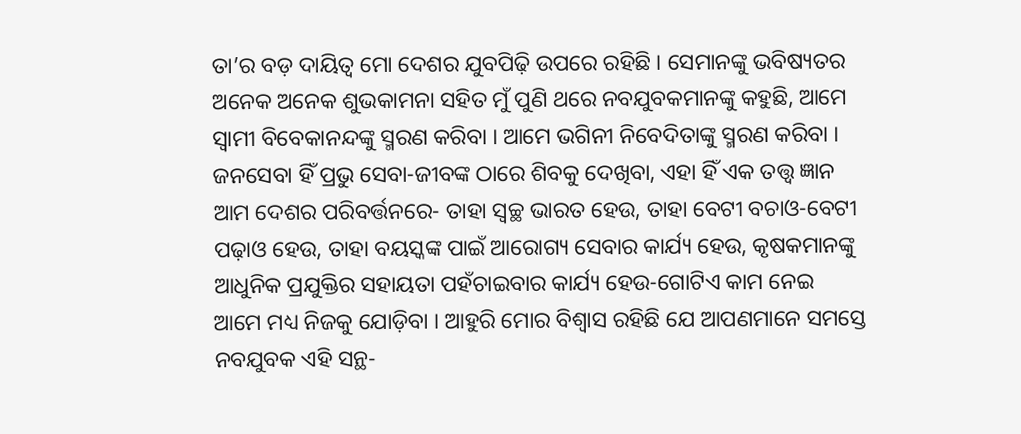ତା’ର ବଡ଼ ଦାୟିତ୍ୱ ମୋ ଦେଶର ଯୁବପିଢ଼ି ଉପରେ ରହିଛି । ସେମାନଙ୍କୁ ଭବିଷ୍ୟତର ଅନେକ ଅନେକ ଶୁଭକାମନା ସହିତ ମୁଁ ପୁଣି ଥରେ ନବଯୁବକମାନଙ୍କୁ କହୁଛି, ଆମେ ସ୍ୱାମୀ ବିବେକାନନ୍ଦଙ୍କୁ ସ୍ମରଣ କରିବା । ଆମେ ଭଗିନୀ ନିବେଦିତାଙ୍କୁ ସ୍ମରଣ କରିବା । ଜନସେବା ହିଁ ପ୍ରଭୁ ସେବା-ଜୀବଙ୍କ ଠାରେ ଶିବକୁ ଦେଖିବା, ଏହା ହିଁ ଏକ ତତ୍ତ୍ଵ ଜ୍ଞାନ ଆମ ଦେଶର ପରିବର୍ତ୍ତନରେ- ତାହା ସ୍ୱଚ୍ଛ ଭାରତ ହେଉ, ତାହା ବେଟୀ ବଚାଓ-ବେଟୀ ପଢ଼ାଓ ହେଉ, ତାହା ବୟସ୍କଙ୍କ ପାଇଁ ଆରୋଗ୍ୟ ସେବାର କାର୍ଯ୍ୟ ହେଉ, କୃଷକମାନଙ୍କୁ ଆଧୁନିକ ପ୍ରଯୁକ୍ତିର ସହାୟତା ପହଁଚାଇବାର କାର୍ଯ୍ୟ ହେଉ-ଗୋଟିଏ କାମ ନେଇ ଆମେ ମଧ୍ୟ ନିଜକୁ ଯୋଡ଼ିବା । ଆହୁରି ମୋର ବିଶ୍ୱାସ ରହିଛି ଯେ ଆପଣମାନେ ସମସ୍ତେ ନବଯୁବକ ଏହି ସନ୍ଥ-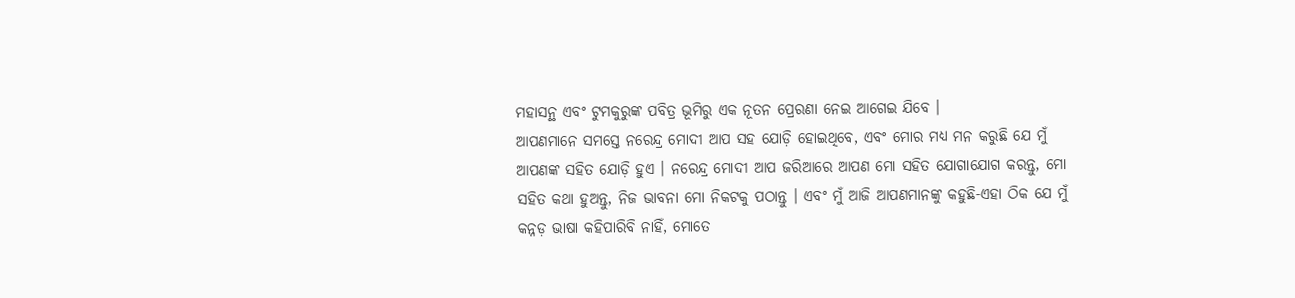ମହାସନ୍ଥ ଏବଂ ଟୁମକୁରୁଙ୍କ ପବିତ୍ର ଭୂମିରୁ ଏକ ନୂତନ ପ୍ରେରଣା ନେଇ ଆଗେଇ ଯିବେ ।
ଆପଣମାନେ ସମସ୍ତେ ନରେନ୍ଦ୍ର ମୋଦୀ ଆପ ସହ ଯୋଡ଼ି ହୋଇଥିବେ, ଏବଂ ମୋର ମଧ୍ୟ ମନ କରୁଛି ଯେ ମୁଁ ଆପଣଙ୍କ ସହିତ ଯୋଡ଼ି ହୁଏ । ନରେନ୍ଦ୍ର ମୋଦୀ ଆପ ଜରିଆରେ ଆପଣ ମୋ ସହିତ ଯୋଗାଯୋଗ କରନ୍ତୁ, ମୋ ସହିତ କଥା ହୁଅନ୍ତୁ, ନିଜ ଭାବନା ମୋ ନିକଟକୁ ପଠାନ୍ତୁ । ଏବଂ ମୁଁ ଆଜି ଆପଣମାନଙ୍କୁ କହୁଛି-ଏହା ଠିକ ଯେ ମୁଁ କନ୍ନଡ଼ ଭାଷା କହିପାରିବି ନାହିଁ, ମୋତେ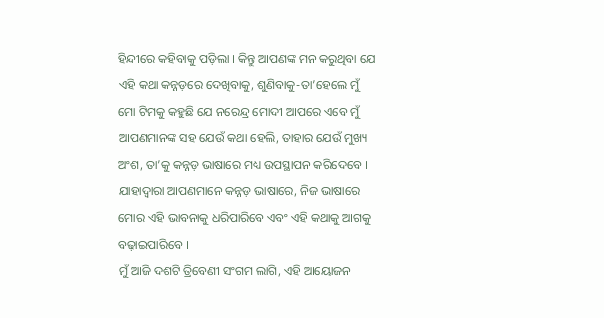ହିନ୍ଦୀରେ କହିବାକୁ ପଡ଼ିଲା । କିନ୍ତୁ ଆପଣଙ୍କ ମନ କରୁଥିବା ଯେ ଏହି କଥା କନ୍ନଡ଼ରେ ଦେଖିବାକୁ, ଶୁଣିବାକୁ-ତା’ହେଲେ ମୁଁ ମୋ ଟିମକୁ କହୁଛି ଯେ ନରେନ୍ଦ୍ର ମୋଦୀ ଆପରେ ଏବେ ମୁଁ ଆପଣମାନଙ୍କ ସହ ଯେଉଁ କଥା ହେଲି, ତାହାର ଯେଉଁ ମୁଖ୍ୟ ଅଂଶ, ତା’କୁ କନ୍ନଡ଼ ଭାଷାରେ ମଧ୍ୟ ଉପସ୍ଥାପନ କରିଦେବେ । ଯାହାଦ୍ୱାରା ଆପଣମାନେ କନ୍ନଡ଼ ଭାଷାରେ, ନିଜ ଭାଷାରେ ମୋର ଏହି ଭାବନାକୁ ଧରିପାରିବେ ଏବଂ ଏହି କଥାକୁ ଆଗକୁ ବଢ଼ାଇପାରିବେ ।
ମୁଁ ଆଜି ଦଶଟି ତ୍ରିବେଣୀ ସଂଗମ ଲାଗି, ଏହି ଆୟୋଜନ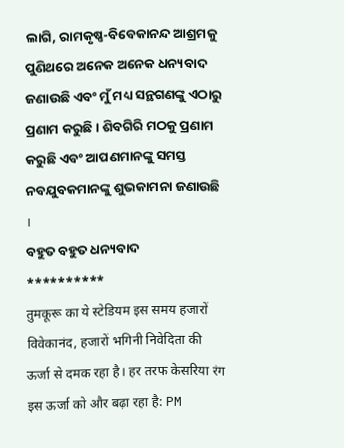ଲାଗି, ରାମକୃଷ୍ଣ-ବିବେକାନନ୍ଦ ଆଶ୍ରମକୁ ପୁଣିଥରେ ଅନେକ ଅନେକ ଧନ୍ୟବାଦ ଜଣାଉଛି ଏବଂ ମୁଁ ମଧ୍ୟ ସନ୍ଥଗଣଙ୍କୁ ଏଠାରୁ ପ୍ରଣାମ କରୁଛି । ଶିବଗିରି ମଠକୁ ପ୍ରଣାମ କରୁଛି ଏବଂ ଆପଣମାନଙ୍କୁ ସମସ୍ତ ନବଯୁବକମାନଙ୍କୁ ଶୁଭକାମନା ଜଣାଉଛି ।
ବହୁତ ବହୁତ ଧନ୍ୟବାଦ
**********
तुमकूरू का ये स्टेडियम इस समय हजारों विवेकानंद, हजारों भगिनी निवेदिता की ऊर्जा से दमक रहा है। हर तरफ केसरिया रंग इस ऊर्जा को और बढ़ा रहा है: PM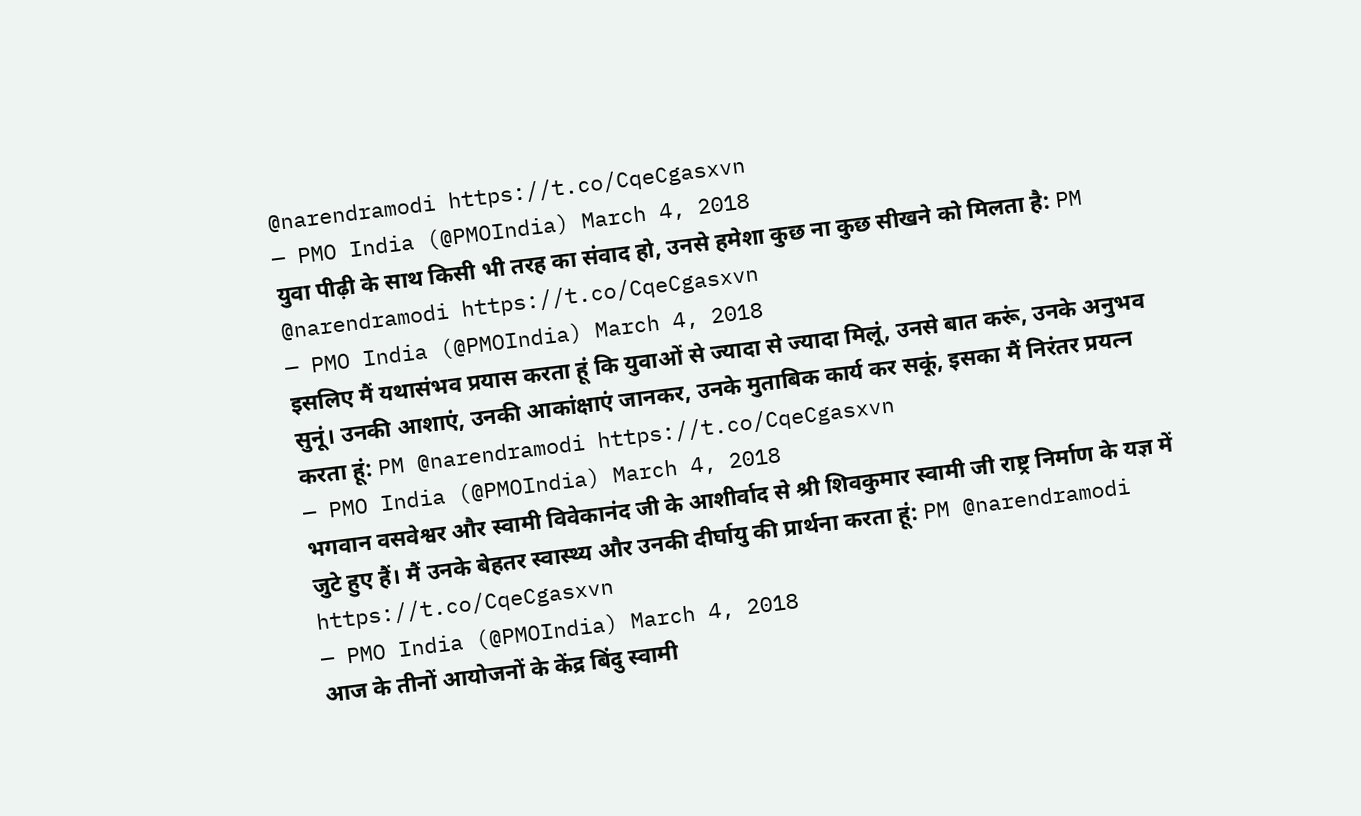@narendramodi https://t.co/CqeCgasxvn
— PMO India (@PMOIndia) March 4, 2018
युवा पीढ़ी के साथ किसी भी तरह का संवाद हो, उनसे हमेशा कुछ ना कुछ सीखने को मिलता है: PM @narendramodi https://t.co/CqeCgasxvn
— PMO India (@PMOIndia) March 4, 2018
इसलिए मैं यथासंभव प्रयास करता हूं कि युवाओं से ज्यादा से ज्यादा मिलूं, उनसे बात करूं, उनके अनुभव सुनूं। उनकी आशाएं, उनकी आकांक्षाएं जानकर, उनके मुताबिक कार्य कर सकूं, इसका मैं निरंतर प्रयत्न करता हूं: PM @narendramodi https://t.co/CqeCgasxvn
— PMO India (@PMOIndia) March 4, 2018
भगवान वसवेश्वर और स्वामी विवेकानंद जी के आशीर्वाद से श्री शिवकुमार स्वामी जी राष्ट्र निर्माण के यज्ञ में जुटे हुए हैं। मैं उनके बेहतर स्वास्थ्य और उनकी दीर्घायु की प्रार्थना करता हूं: PM @narendramodi https://t.co/CqeCgasxvn
— PMO India (@PMOIndia) March 4, 2018
आज के तीनों आयोजनों के केंद्र बिंदु स्वामी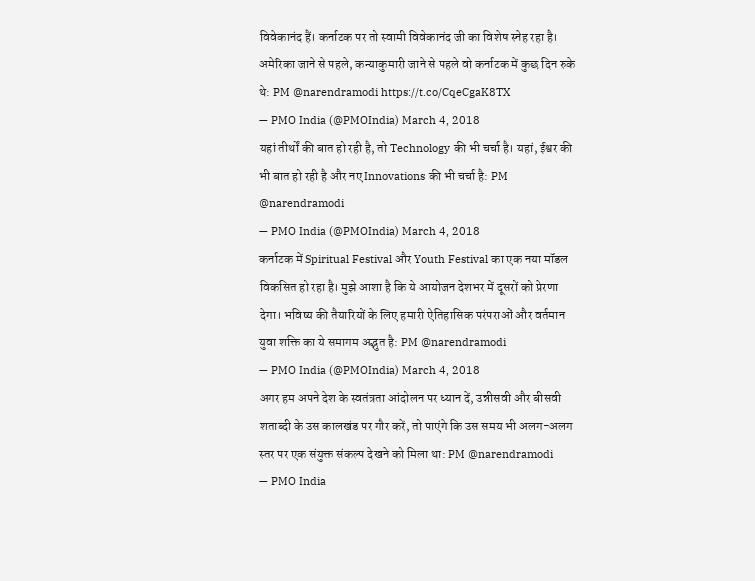विवेकानंद हैं। कर्नाटक पर तो स्वामी विवेकानंद जी का विशेष स्नेह रहा है। अमेरिका जाने से पहले, कन्याकुमारी जाने से पहले वो कर्नाटक में कुछ दिन रुके थे: PM @narendramodi https://t.co/CqeCgaK8TX
— PMO India (@PMOIndia) March 4, 2018
यहां तीर्थों की बात हो रही है, तो Technology की भी चर्चा है। यहां, ईश्वर की भी बात हो रही है और नए Innovations की भी चर्चा है: PM @narendramodi
— PMO India (@PMOIndia) March 4, 2018
कर्नाटक में Spiritual Festival और Youth Festival का एक नया मॉडल विकसित हो रहा है। मुझे आशा है कि ये आयोजन देशभर में दूसरों को प्रेरणा देगा। भविष्य की तैयारियों के लिए हमारी ऐतिहासिक परंपराओं और वर्तमान युवा शक्ति का ये समागम अद्भुत है: PM @narendramodi
— PMO India (@PMOIndia) March 4, 2018
अगर हम अपने देश के स्वतंत्रता आंदोलन पर ध्यान दें, उन्नीसवी और बीसवी शताब्दी के उस कालखंड पर गौर करें, तो पाएंगे कि उस समय भी अलग-अलग स्तर पर एक संयुक्त संकल्प देखने को मिला था: PM @narendramodi
— PMO India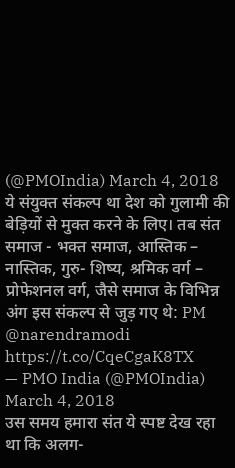(@PMOIndia) March 4, 2018
ये संयुक्त संकल्प था देश को गुलामी की बेड़ियों से मुक्त करने के लिए। तब संत समाज - भक्त समाज, आस्तिक – नास्तिक, गुरु- शिष्य, श्रमिक वर्ग – प्रोफेशनल वर्ग, जैसे समाज के विभिन्न अंग इस संकल्प से जुड़ गए थे: PM @narendramodi https://t.co/CqeCgaK8TX
— PMO India (@PMOIndia) March 4, 2018
उस समय हमारा संत ये स्पष्ट देख रहा था कि अलग-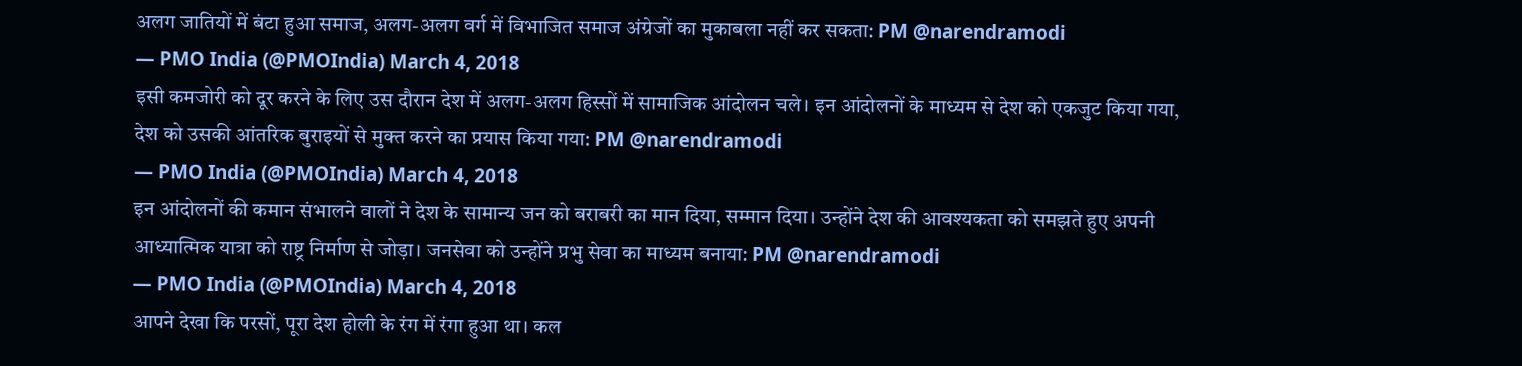अलग जातियों में बंटा हुआ समाज, अलग-अलग वर्ग में विभाजित समाज अंग्रेजों का मुकाबला नहीं कर सकता: PM @narendramodi
— PMO India (@PMOIndia) March 4, 2018
इसी कमजोरी को दूर करने के लिए उस दौरान देश में अलग-अलग हिस्सों में सामाजिक आंदोलन चले। इन आंदोलनों के माध्यम से देश को एकजुट किया गया, देश को उसकी आंतरिक बुराइयों से मुक्त करने का प्रयास किया गया: PM @narendramodi
— PMO India (@PMOIndia) March 4, 2018
इन आंदोलनों की कमान संभालने वालों ने देश के सामान्य जन को बराबरी का मान दिया, सम्मान दिया। उन्होंने देश की आवश्यकता को समझते हुए अपनी आध्यात्मिक यात्रा को राष्ट्र निर्माण से जोड़ा। जनसेवा को उन्होंने प्रभु सेवा का माध्यम बनाया: PM @narendramodi
— PMO India (@PMOIndia) March 4, 2018
आपने देखा कि परसों, पूरा देश होली के रंग में रंगा हुआ था। कल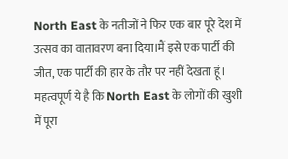North East के नतीजों ने फिर एक बार पूरे देश में उत्सव का वातावरण बना दिया।मैं इसे एक पार्टी की जीत, एक पार्टी की हार के तौर पर नहीं देखता हूं। महत्वपूर्ण ये है कि North East के लोगों की खुशी में पूरा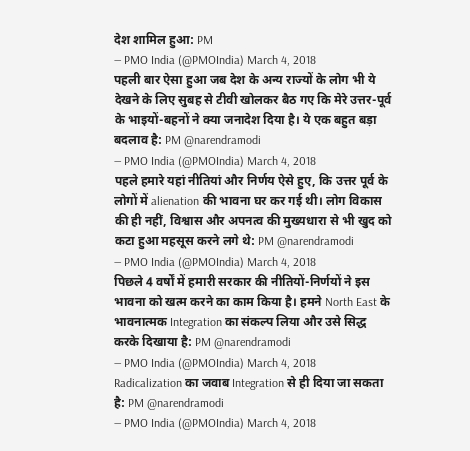देश शामिल हुआ: PM
— PMO India (@PMOIndia) March 4, 2018
पहली बार ऐसा हुआ जब देश के अन्य राज्यों के लोग भी ये देखने के लिए सुबह से टीवी खोलकर बैठ गए कि मेरे उत्तर-पूर्व के भाइयों-बहनों ने क्या जनादेश दिया है। ये एक बहुत बड़ा बदलाव है: PM @narendramodi
— PMO India (@PMOIndia) March 4, 2018
पहले हमारे यहां नीतियां और निर्णय ऐसे हुए, कि उत्तर पूर्व के लोगों में alienation की भावना घर कर गई थी। लोग विकास की ही नहीं, विश्वास और अपनत्व की मुख्यधारा से भी खुद को कटा हुआ महसूस करने लगे थे: PM @narendramodi
— PMO India (@PMOIndia) March 4, 2018
पिछले 4 वर्षों में हमारी सरकार की नीतियों-निर्णयों ने इस भावना को खत्म करने का काम किया है। हमने North East के भावनात्मक Integration का संकल्प लिया और उसे सिद्ध करके दिखाया है: PM @narendramodi
— PMO India (@PMOIndia) March 4, 2018
Radicalization का जवाब Integration से ही दिया जा सकता है: PM @narendramodi
— PMO India (@PMOIndia) March 4, 2018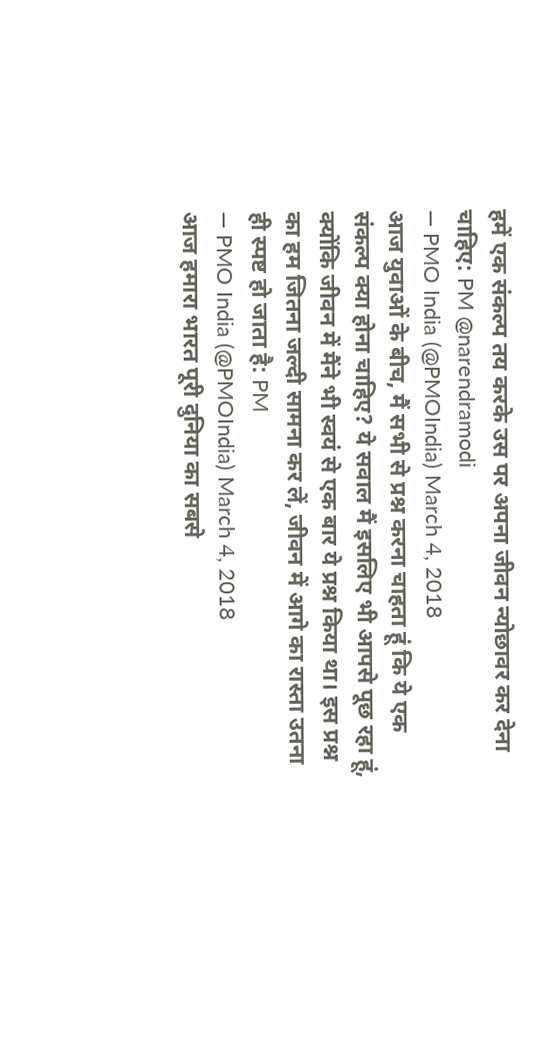हमें एक संकल्प तय करके उस पर अपना जीवन न्योछावर कर देना चाहिए: PM @narendramodi
— PMO India (@PMOIndia) March 4, 2018
आज युवाओं के बीच, मैं सभी से प्रश्न करना चाहता हूं कि ये एक संकल्प क्या होना चाहिए? ये सवाल मैं इसलिए भी आपसे पूछ रहा हूं, क्योंकि जीवन में मैंने भी स्वयं से एक बार ये प्रश्न किया था। इस प्रश्न का हम जितना जल्दी सामना कर लें, जीवन में आगे का रास्ता उतना ही स्पष्ट हो जाता है: PM
— PMO India (@PMOIndia) March 4, 2018
आज हमारा भारत पूरी दुनिया का सबसे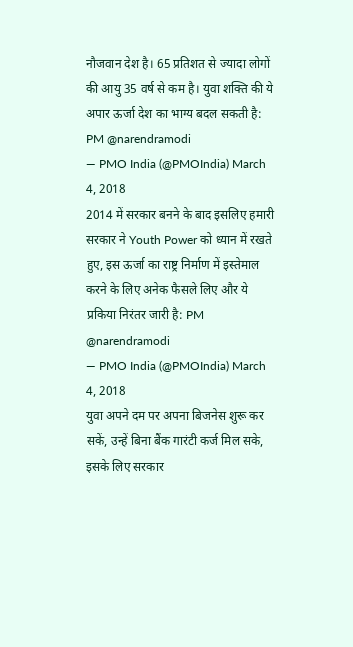नौजवान देश है। 65 प्रतिशत से ज्यादा लोगों की आयु 35 वर्ष से कम है। युवा शक्ति की ये अपार ऊर्जा देश का भाग्य बदल सकती है: PM @narendramodi
— PMO India (@PMOIndia) March 4, 2018
2014 में सरकार बनने के बाद इसलिए हमारी सरकार ने Youth Power को ध्यान में रखते हुए, इस ऊर्जा का राष्ट्र निर्माण में इस्तेमाल करने के लिए अनेक फैसले लिए और ये प्रकिया निरंतर जारी है: PM @narendramodi
— PMO India (@PMOIndia) March 4, 2018
युवा अपने दम पर अपना बिजनेस शुरू कर सकें, उन्हें बिना बैंक गारंटी कर्ज मिल सके, इसके लिए सरकार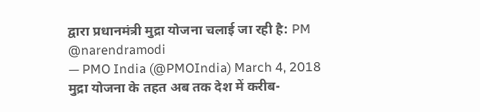द्वारा प्रधानमंत्री मुद्रा योजना चलाई जा रही है: PM @narendramodi
— PMO India (@PMOIndia) March 4, 2018
मुद्रा योजना के तहत अब तक देश में करीब-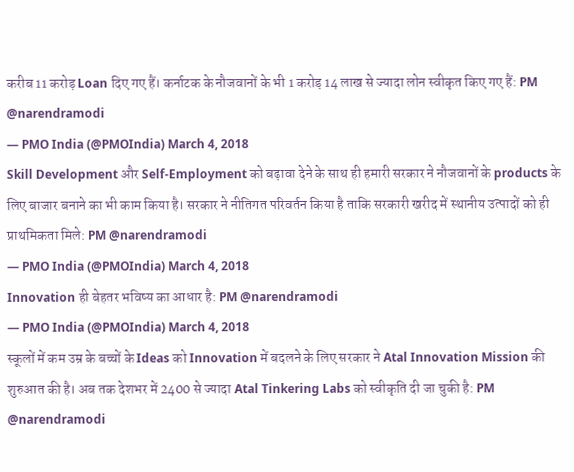करीब 11 करोड़ Loan दिए गए हैं। कर्नाटक के नौजवानों के भी 1 करोड़ 14 लाख से ज्यादा लोन स्वीकृत किए गए हैं: PM @narendramodi
— PMO India (@PMOIndia) March 4, 2018
Skill Development और Self-Employment को बढ़ावा देने के साथ ही हमारी सरकार ने नौजवानों के products के लिए बाजार बनाने का भी काम किया है। सरकार ने नीतिगत परिवर्तन किया है ताकि सरकारी खरीद में स्थानीय उत्पादों को ही प्राथमिकता मिले: PM @narendramodi
— PMO India (@PMOIndia) March 4, 2018
Innovation ही बेहतर भविष्य का आधार है: PM @narendramodi
— PMO India (@PMOIndia) March 4, 2018
स्कूलों में कम उम्र के बच्चों के Ideas को Innovation में बदलने के लिए सरकार ने Atal Innovation Mission की शुरुआत की है। अब तक देशभर में 2400 से ज्यादा Atal Tinkering Labs को स्वीकृति दी जा चुकी है: PM @narendramodi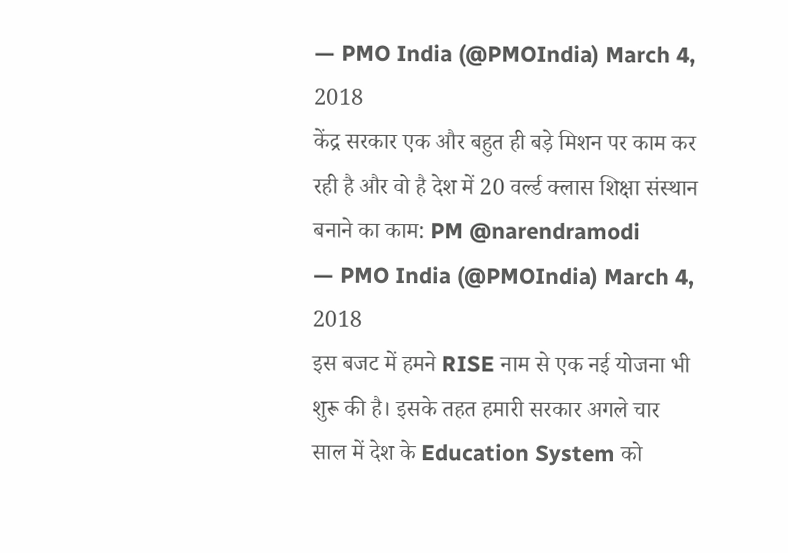— PMO India (@PMOIndia) March 4, 2018
केंद्र सरकार एक और बहुत ही बड़े मिशन पर काम कर रही है और वो है देश में 20 वर्ल्ड क्लास शिक्षा संस्थान बनाने का काम: PM @narendramodi
— PMO India (@PMOIndia) March 4, 2018
इस बजट में हमने RISE नाम से एक नई योजना भी शुरू की है। इसके तहत हमारी सरकार अगले चार साल में देश के Education System को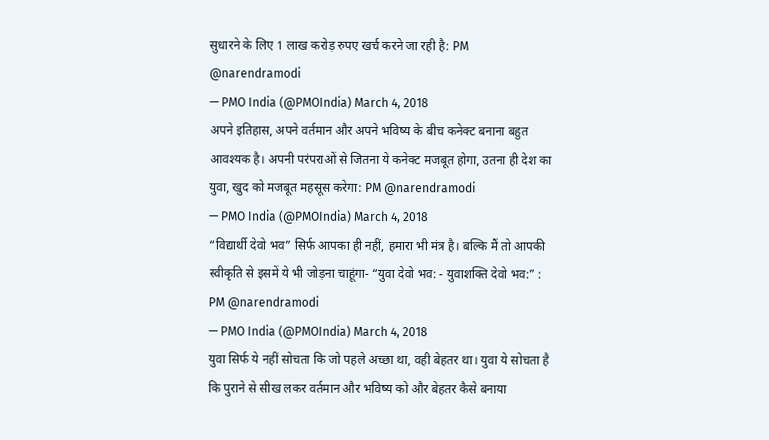सुधारने के लिए 1 लाख करोड़ रुपए खर्च करने जा रही है: PM @narendramodi
— PMO India (@PMOIndia) March 4, 2018
अपने इतिहास, अपने वर्तमान और अपने भविष्य के बीच कनेक्ट बनाना बहुत आवश्यक है। अपनी परंपराओं से जितना ये कनेक्ट मजबूत होगा, उतना ही देश का युवा, खुद को मजबूत महसूस करेगा: PM @narendramodi
— PMO India (@PMOIndia) March 4, 2018
“विद्यार्थी देवो भव” सिर्फ आपका ही नहीं, हमारा भी मंत्र है। बल्कि मैं तो आपकी स्वीकृति से इसमें ये भी जोड़ना चाहूंगा- “युवा देवो भव: - युवाशक्ति देवो भव:” : PM @narendramodi
— PMO India (@PMOIndia) March 4, 2018
युवा सिर्फ ये नहीं सोचता कि जो पहले अच्छा था, वही बेहतर था। युवा ये सोचता है कि पुराने से सीख लकर वर्तमान और भविष्य को और बेहतर कैसे बनाया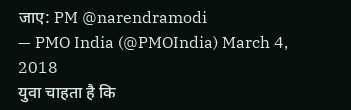जाए: PM @narendramodi
— PMO India (@PMOIndia) March 4, 2018
युवा चाहता है कि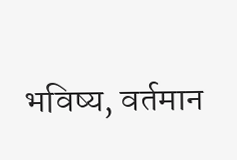भविष्य, वर्तमान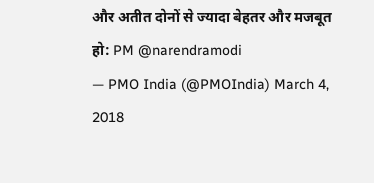और अतीत दोनों से ज्यादा बेहतर और मजबूत हो: PM @narendramodi
— PMO India (@PMOIndia) March 4, 2018